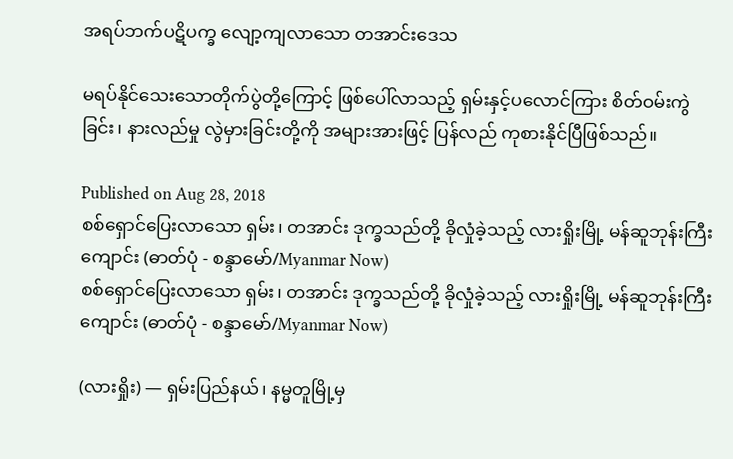အရပ်ဘက်ပဋိပက္ခ လျော့ကျလာသော တအာင်းဒေသ

မရပ်နိုင်သေးသောတိုက်ပွဲတို့ကြောင့် ဖြစ်ပေါ်လာသည့် ရှမ်းနှင့်ပလောင်ကြား စိတ်ဝမ်းကွဲခြင်း၊ နားလည်မှု လွဲမှားခြင်းတို့ကို အများအားဖြင့် ပြန်လည် ကုစားနိုင်ပြီဖြစ်သည်။

Published on Aug 28, 2018
စစ်ရှောင်ပြေးလာသော ရှမ်း၊ တအာင်း ဒုက္ခသည်တို့ ခိုလှုံခဲ့သည့် လားရှိုးမြို့ မန်ဆူဘုန်းကြီးကျောင်း (ဓာတ်ပုံ - စန္ဒာမော်/Myanmar Now)
စစ်ရှောင်ပြေးလာသော ရှမ်း၊ တအာင်း ဒုက္ခသည်တို့ ခိုလှုံခဲ့သည့် လားရှိုးမြို့ မန်ဆူဘုန်းကြီးကျောင်း (ဓာတ်ပုံ - စန္ဒာမော်/Myanmar Now)

(လားရှိုး) — ရှမ်းပြည်နယ်၊ နမ္မတူမြို့မှ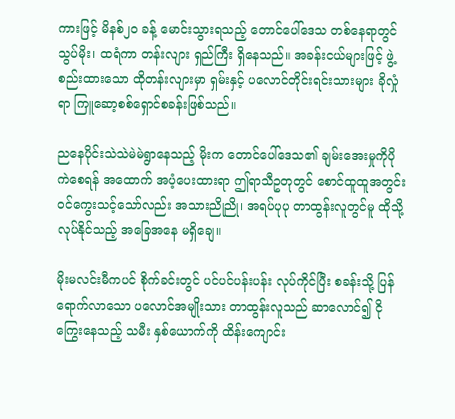ကားဖြင့် မိနစ်၂ဝ ခန့် မောင်းသွားရသည့် တောင်ပေါ်ဒေသ တစ်နေရာတွင် သွပ်မိုး၊ ထရံကာ တန်းလျား ရှည်ကြီး ရှိနေသည်။ အခန်းငယ်များဖြင့် ဖွဲ့စည်းထားသော ထိုတန်းလျားမှာ ရှမ်းနှင့် ပလောင်တိုင်းရင်းသားများ ခိုလှုံရာ ကြူဆော့စစ်ရှောင်စခန်းဖြစ်သည်။

ညနေပိုင်းသဲသဲမဲမဲရွာနေသည့် မိုးက တောင်ပေါ်ဒေသ၏ ချမ်းအေးမှုကိုပိုကဲစေရန် အထောက် အပံ့ပေးထားရာ ဤရာသီဥတုတွင် စောင်ထူထူအတွင်း ဝင်ကွေးသင့်သော်လည်း အသားညိုညို၊ အရပ်ပုပု တာထွန်းလူတွင်မူ ထိုသို့ လုပ်နိုင်သည့် အခြေအနေ မရှိချေ။

မိုးမလင်းမီကပင် စိုက်ခင်းတွင် ပင်ပင်ပန်းပန်း လုပ်ကိုင်ပြီး စခန်းသို့ ပြန်ရောက်လာသော ပလောင်အမျိုးသား တာထွန်းလူသည် ဆာလောင်၍ ငိုကြွေးနေသည့် သမီး နှစ်ယောက်ကို ထိန်းကျောင်း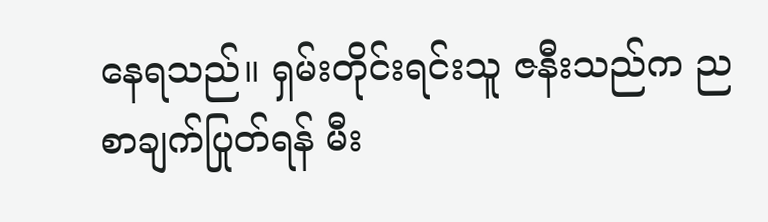နေရသည်။ ရှမ်းတိုင်းရင်းသူ ဇနီးသည်က ညစာချက်ပြုတ်ရန် မီး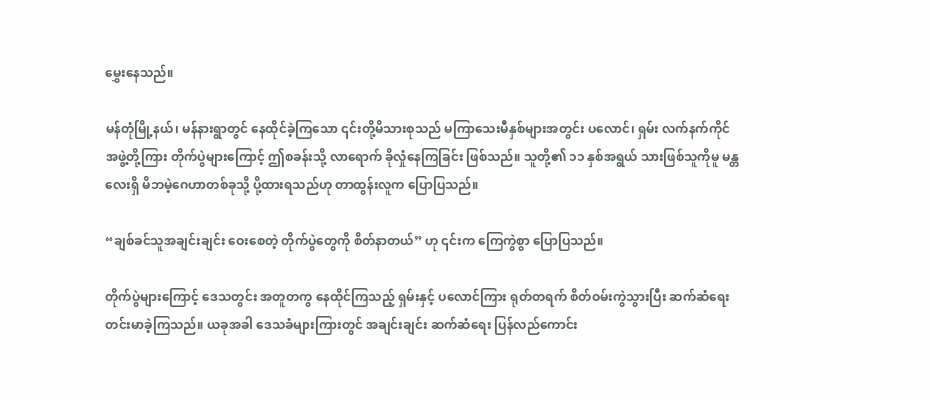မွှေးနေသည်။

မန်တုံမြို့နယ်၊ မန်နားရွာတွင် နေထိုင်ခဲ့ကြသော ၎င်းတို့မိသားစုသည် မကြာသေးမီနှစ်များအတွင်း ပလောင်၊ ရှမ်း လက်နက်ကိုင်အဖွဲ့တို့ကြား တိုက်ပွဲများကြောင့် ဤစခန်းသို့ လာရောက် ခိုလှုံနေကြခြင်း ဖြစ်သည်။ သူတို့၏ ၁၁ နှစ်အရွယ် သားဖြစ်သူကိုမူ မန္တလေးရှိ မိဘမဲ့ဂေဟာတစ်ခုသို့ ပို့ထားရသည်ဟု တာထွန်းလူက ပြောပြသည်။

“ချစ်ခင်သူအချင်းချင်း ဝေးစေတဲ့ တိုက်ပွဲတွေကို စိတ်နာတယ်” ဟု ၎င်းက ကြေကွဲစွာ ပြောပြသည်။

တိုက်ပွဲများကြောင့် ဒေသတွင်း အတူတကွ နေထိုင်ကြသည့် ရှမ်းနှင့် ပလောင်ကြား ရုတ်တရက် စိတ်ဝမ်းကွဲသွားပြီး ဆက်ဆံရေး တင်းမာခဲ့ကြသည်။ ယခုအခါ ဒေသခံများကြားတွင် အချင်းချင်း ဆက်ဆံရေး ပြန်လည်ကောင်း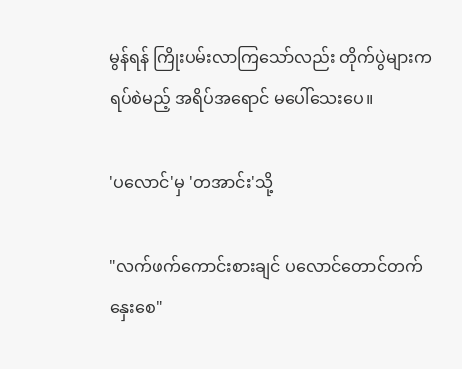မွန်ရန် ကြိုးပမ်းလာကြသော်လည်း တိုက်ပွဲများက ရပ်စဲမည့် အရိပ်အရောင် မပေါ်သေးပေ။

'ပလောင်'မှ 'တအာင်း'သို့

"လက်ဖက်ကောင်းစားချင် ပလောင်တောင်တက်နှေးစေ"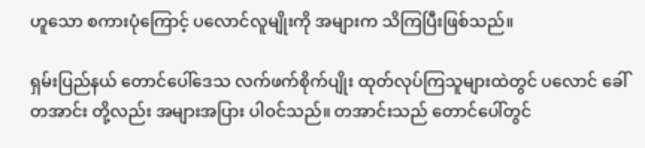ဟူသော စကားပုံကြောင့် ပလောင်လူမျိုးကို အများက သိကြပြီးဖြစ်သည်။

ရှမ်းပြည်နယ် တောင်ပေါ်ဒေသ လက်ဖက်စိုက်ပျိုး ထုတ်လုပ်ကြသူများထဲတွင် ပလောင် ခေါ် တအာင်း တို့လည်း အများအပြား ပါဝင်သည်။ တအာင်းသည် တောင်ပေါ်တွင်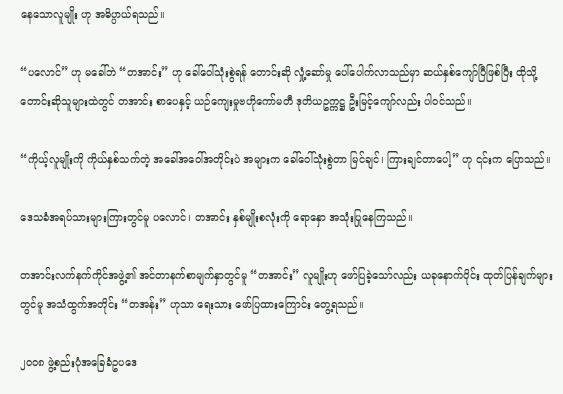နေသောလူမျိုး ဟု အဓိပ္ပာယ်ရသည်။

“ပလောင်” ဟု မခေါ်ဘဲ “တအာင်း” ဟု ခေါ်ဝေါ်သုံးစွဲရန် တောင်းဆို လှုံ့ဆော်မှု ပေါ်ပေါက်လာသည်မှာ ဆယ်နှစ်ကျော်ပြီဖြစ်ပြီး ထိုသို့ တောင်းဆိုသူများထဲတွင် တအာင်း စာပေနှင့် ယဉ်ကျေးမှုဗဟိုကော်မတီ ဒုတိယဥက္ကဋ္ဌ ဦးမြင့်ကျော်လည်း ပါဝင်သည်။

“ကိုယ့်လူမျိုးကို ကိုယ်နှစ်သက်တဲ့ အခေါ်အဝေါ်အတိုင်းပဲ အများက ခေါ်ဝေါ်သုံးစွဲတာ မြင်ချင်၊ ကြားချင်တာပေါ့” ဟု ၎င်းက ပြောသည်။

ဒေသခံအရပ်သားများကြားတွင်မူ ပလောင်၊ တအာင်း နှစ်မျိုးစလုံးကို ရောနှော အသုံးပြုနေကြသည်။

တအာင်းလက်နက်ကိုင်အဖွဲ့၏ အင်တာနက်စာမျက်နှာတွင်မူ “တအာင်း” လူမျိုးဟု ဖော်ပြခဲ့သော်လည်း ယခုနောက်ပိုင်း ထုတ်ပြန်ချက်များတွင်မူ အသံထွက်အတိုင်း “တအန်း” ဟုသာ ရေးသား ဖော်ပြထားကြောင်း တွေ့ရသည်။

၂ဝဝ၈ ဖွဲ့စည်းပုံအခြေခံဥပဒေ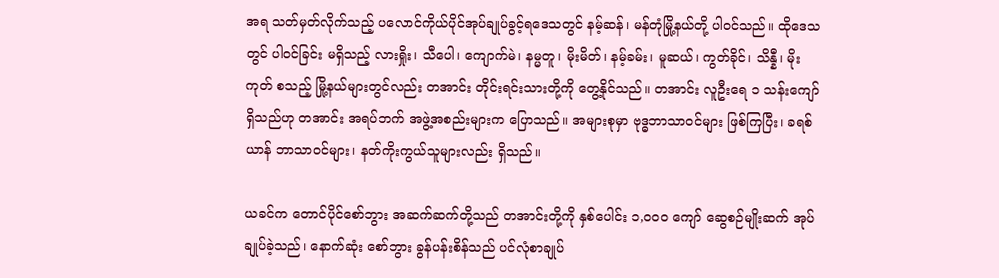အရ သတ်မှတ်လိုက်သည့် ပလောင်ကိုယ်ပိုင်အုပ်ချုပ်ခွင့်ရဒေသတွင် နမ့်ဆန်၊ မန်တုံမြို့နယ်တို့ ပါဝင်သည်။ ထိုဒေသတွင် ပါဝင်ခြင်း မရှိသည့် လားရှိုး၊ သီပေါ၊ ကျောက်မဲ၊ နမ္မတူ၊ မိုးမိတ်၊ နမ့်ခမ်း၊ မူဆယ်၊ ကွတ်ခိုင်၊ သိန္နီ၊ မိုးကုတ် စသည့် မြို့နယ်များတွင်လည်း တအာင်း တိုင်းရင်းသားတို့ကို တွေ့နိုင်သည်။ တအာင်း လူဦးရေ ၁ သန်းကျော် ရှိသည်ဟု တအာင်း အရပ်ဘက် အဖွဲ့အစည်းများက ပြောသည်။ အများစုမှာ ဗုဒ္ဓဘာသာဝင်များ ဖြစ်ကြပြီး၊ ခရစ်ယာန် ဘာသာဝင်များ၊ နတ်ကိုးကွယ်သူများလည်း ရှိသည်။

ယခင်က တောင်ပိုင်စော်ဘွား အဆက်ဆက်တို့သည် တအာင်းတို့ကို နှစ်ပေါင်း ၁,ဝဝဝ ကျော် ဆွေစဉ်မျိုးဆက် အုပ်ချုပ်ခဲ့သည်၊ နောက်ဆုံး စော်ဘွား ခွန်ပန်းစိန်သည် ပင်လုံစာချုပ်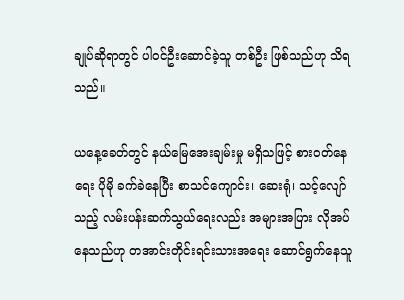ချုပ်ဆိုရာတွင် ပါဝင်ဦးဆောင်ခဲ့သူ တစ်ဦး ဖြစ်သည်ဟု သိရသည်။

ယနေ့ခေတ်တွင် နယ်မြေအေးချမ်းမှု မရှိသဖြင့် စားဝတ်နေရေး ပိုမို ခက်ခဲနေပြီး စာသင်ကျောင်း၊ ဆေးရုံ၊ သင့်လျော်သည့် လမ်းပန်းဆက်သွယ်ရေးလည်း အများအပြား လိုအပ်နေသည်ဟု တအာင်းတိုင်းရင်းသားအရေး ဆောင်ရွက်နေသူ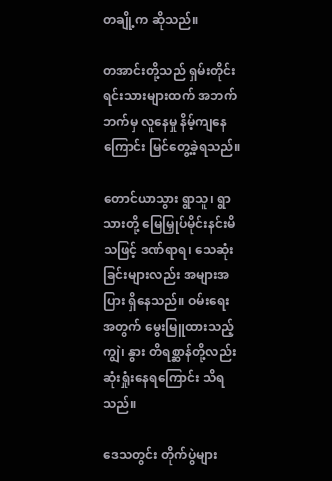တချို့က ဆိုသည်။

တအာင်းတို့သည် ရှမ်းတိုင်းရင်းသားများထက် အဘက်ဘက်မှ လူနေမှု နိမ့်ကျနေကြောင်း မြင်တွေ့ခဲ့ရသည်။

တောင်ယာသွား ရွာသူ၊ ရွာသားတို့ မြေမြှုပ်မိုင်းနင်းမိသဖြင့် ဒဏ်ရာရ၊ သေဆုံးခြင်းများလည်း အများအပြား ရှိနေသည်။ ဝမ်းရေးအတွက် မွေးမြူထားသည့် ကျွဲ၊ နွား တိရစ္ဆာန်တို့လည်း ဆုံးရှုံးနေရကြောင်း သိရသည်။

ဒေသတွင်း တိုက်ပွဲများ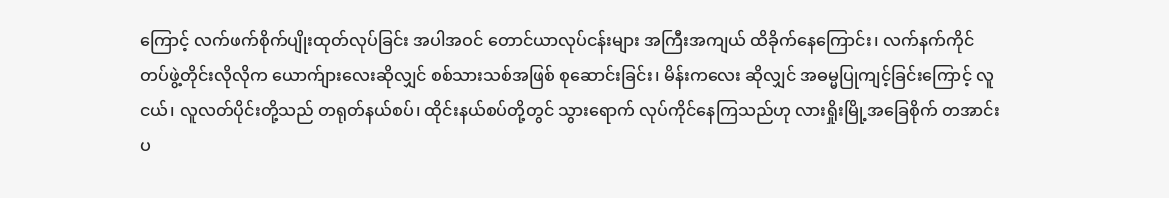ကြောင့် လက်ဖက်စိုက်ပျိုးထုတ်လုပ်ခြင်း အပါအဝင် တောင်ယာလုပ်ငန်းများ အကြီးအကျယ် ထိခိုက်နေကြောင်း၊ လက်နက်ကိုင် တပ်ဖွဲ့တိုင်းလိုလိုက ယောက်ျားလေးဆိုလျှင် စစ်သားသစ်အဖြစ် စုဆောင်းခြင်း၊ မိန်းကလေး ဆိုလျှင် အဓမ္မပြုကျင့်ခြင်းကြောင့် လူငယ်၊ လူလတ်ပိုင်းတို့သည် တရုတ်နယ်စပ်၊ ထိုင်းနယ်စပ်တို့တွင် သွားရောက် လုပ်ကိုင်နေကြသည်ဟု လားရှိုးမြို့အခြေစိုက် တအာင်းပ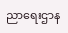ညာရေးဌာန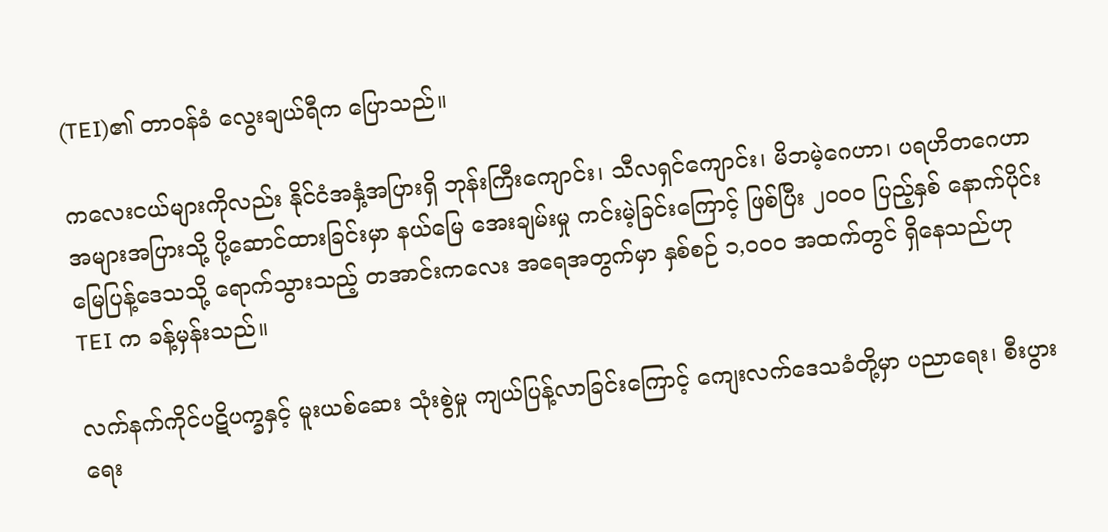(TEI)၏ တာဝန်ခံ လွေးချယ်ရီက ပြောသည်။

ကလေးငယ်များကိုလည်း နိုင်ငံအနှံ့အပြားရှိ ဘုန်းကြီးကျောင်း၊ သီလရှင်ကျောင်း၊ မိဘမဲ့ဂေဟာ၊ ပရဟိတဂေဟာ အများအပြားသို့ ပို့ဆောင်ထားခြင်းမှာ နယ်မြေ အေးချမ်းမှု ကင်းမဲ့ခြင်းကြောင့် ဖြစ်ပြီး ၂ဝဝဝ ပြည့်နှစ် နောက်ပိုင်း မြေပြန့်ဒေသသို့ ရောက်သွားသည့် တအာင်းကလေး အရေအတွက်မှာ နှစ်စဉ် ၁,ဝဝဝ အထက်တွင် ရှိနေသည်ဟု TEI က ခန့်မှန်းသည်။

လက်နက်ကိုင်ပဋိပက္ခနှင့် မူးယစ်ဆေး သုံးစွဲမှု ကျယ်ပြန့်လာခြင်းကြောင့် ကျေးလက်ဒေသခံတို့မှာ ပညာရေး၊ စီးပွားရေး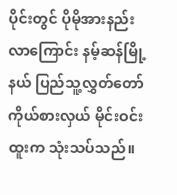ပိုင်းတွင် ပိုမိုအားနည်းလာကြောင်း နမ့်ဆန်မြို့နယ် ပြည်သူ့လွှတ်တော်ကိုယ်စားလှယ် မိုင်းဝင်းထူးက သုံးသပ်သည်။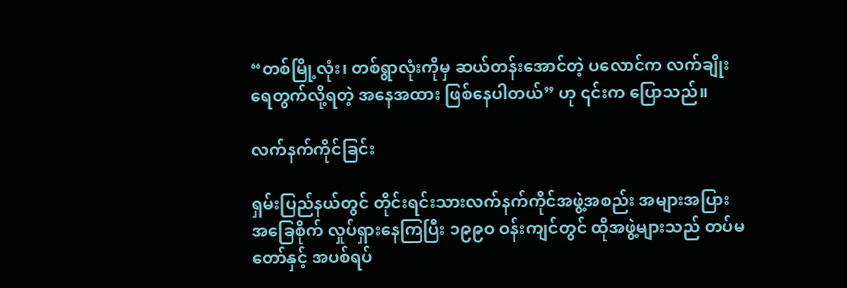“တစ်မြို့လုံး၊ တစ်ရွာလုံးကိုမှ ဆယ်တန်းအောင်တဲ့ ပလောင်က လက်ချိုးရေတွက်လို့ရတဲ့ အနေအထား ဖြစ်နေပါတယ်” ဟု ၎င်းက ပြောသည်။

လက်နက်ကိုင်ခြင်း

ရှမ်းပြည်နယ်တွင် တိုင်းရင်းသားလက်နက်ကိုင်အဖွဲ့အစည်း အများအပြား အခြေစိုက် လှုပ်ရှားနေကြပြီး ၁၉၉ဝ ဝန်းကျင်တွင် ထိုအဖွဲ့များသည် တပ်မတော်နှင့် အပစ်ရပ်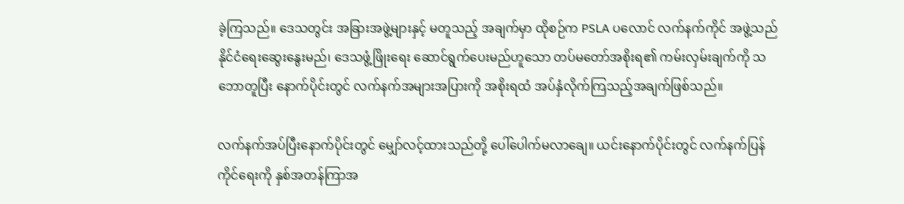ခဲ့ကြသည်။ ဒေသတွင်း အခြားအဖွဲ့များနှင့် မတူသည့် အချက်မှာ ထိုစဉ်က PSLA ပလောင် လက်နက်ကိုင် အဖွဲ့သည် နိုင်ငံရေးဆွေးနွေးမည်၊ ဒေသဖွံ့ဖြိုးရေး ဆောင်ရွက်ပေးမည်ဟူသော တပ်မတော်အစိုးရ၏ ကမ်းလှမ်းချက်ကို သဘောတူပြီး နောက်ပိုင်းတွင် လက်နက်အများအပြားကို အစိုးရထံ အပ်နှံလိုက်ကြသည့်အချက်ဖြစ်သည်။

လက်နက်အပ်ပြီးနောက်ပိုင်းတွင် မျှော်လင့်ထားသည်တို့ ပေါ်ပေါက်မလာချေ။ ယင်းနောက်ပိုင်းတွင် လက်နက်ပြန်ကိုင်ရေးကို နှစ်အတန်ကြာအ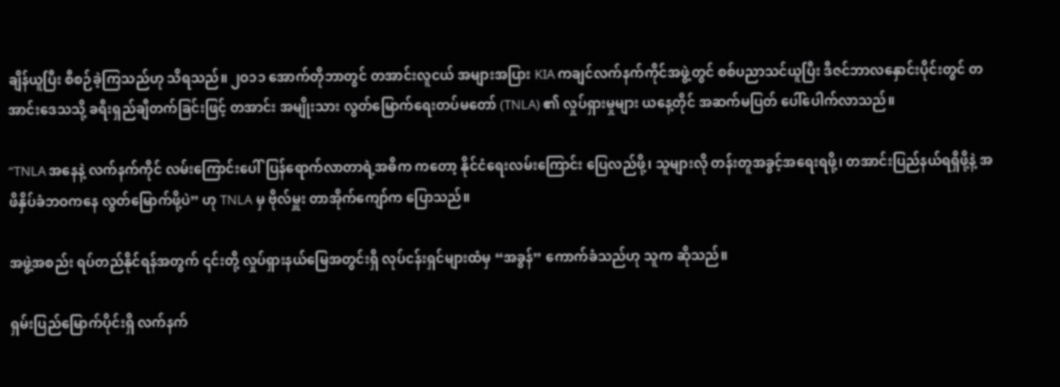ချိန်ယူပြီး စီစဉ်ခဲ့ကြသည်ဟု သိရသည်။ ၂ဝ၁၁ အောက်တိုဘာတွင် တအာင်းလူငယ် အများအပြား KIA ကချင်လက်နက်ကိုင်အဖွဲ့တွင် စစ်ပညာသင်ယူပြီး ဒီဇင်ဘာလနှောင်းပိုင်းတွင် တအာင်းဒေသသို့ ခရီးရှည်ချီတက်ခြင်းဖြင့် တအာင်း အမျိုးသား လွတ်မြောက်ရေးတပ်မတော် (TNLA) ၏ လှုပ်ရှားမှုများ ယနေ့တိုင် အဆက်မပြတ် ပေါ်ပေါက်လာသည်။

“TNLA အနေနဲ့ လက်နက်ကိုင် လမ်းကြောင်းပေါ်ပြန်ရောက်လာတာရဲ့အဓိက ကတော့ နိုင်ငံရေးလမ်းကြောင်း ပြေလည်ဖို့၊ သူများလို တန်းတူအခွင့်အရေးရဖို့၊ တအာင်းပြည်နယ်ရရှိဖို့နဲ့ အဖိနှိပ်ခံဘဝကနေ လွတ်မြောက်ဖို့ပဲ” ဟု TNLA မှ ဗိုလ်မှူး တာအိုက်ကျော်က ပြောသည်။

အဖွဲ့အစည်း ရပ်တည်နိုင်ရန်အတွက် ၎င်းတို့ လှုပ်ရှားနယ်မြေအတွင်းရှိ လုပ်ငန်းရှင်များထံမှ “အခွန်” ကောက်ခံသည်ဟု သူက ဆိုသည်။

ရှမ်းပြည်မြောက်ပိုင်းရှိ လက်နက်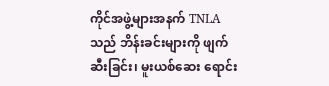ကိုင်အဖွဲ့များအနက် TNLA သည် ဘိန်းခင်းများကို ဖျက်ဆီးခြင်း၊ မူးယစ်ဆေး ရောင်း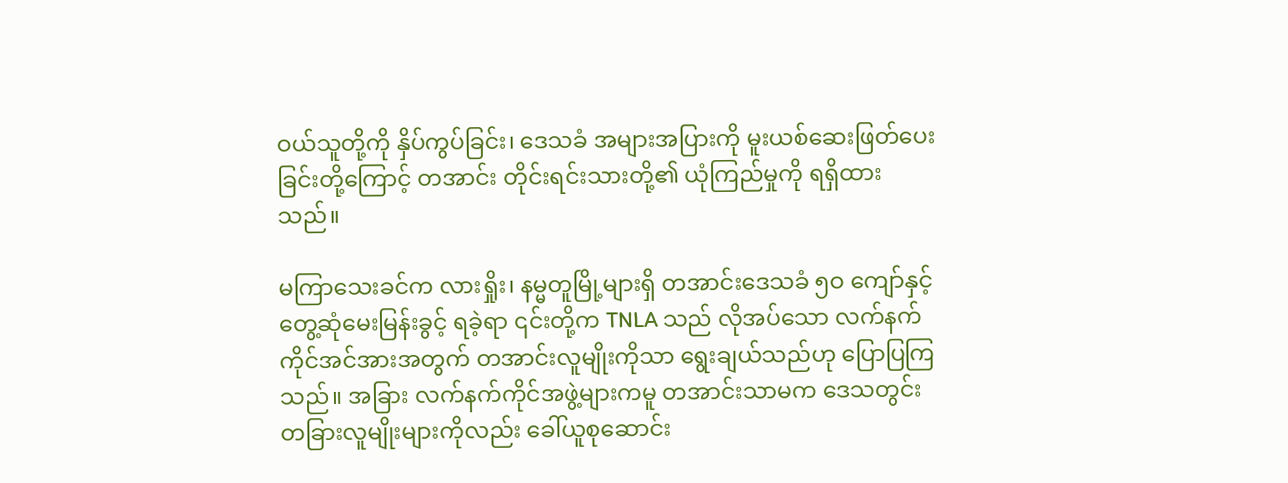ဝယ်သူတို့ကို နှိပ်ကွပ်ခြင်း၊ ဒေသခံ အများအပြားကို မူးယစ်ဆေးဖြတ်ပေးခြင်းတို့ကြောင့် တအာင်း တိုင်းရင်းသားတို့၏ ယုံကြည်မှုကို ရရှိထားသည်။

မကြာသေးခင်က လားရှိုး၊ နမ္မတူမြို့များရှိ တအာင်းဒေသခံ ၅ဝ ကျော်နှင့် တွေ့ဆုံမေးမြန်းခွင့် ရခဲ့ရာ ၎င်းတို့က TNLA သည် လိုအပ်သော လက်နက်ကိုင်အင်အားအတွက် တအာင်းလူမျိုးကိုသာ ရွေးချယ်သည်ဟု ပြောပြကြသည်။ အခြား လက်နက်ကိုင်အဖွဲ့များကမူ တအာင်းသာမက ဒေသတွင်း တခြားလူမျိုးများကိုလည်း ခေါ်ယူစုဆောင်း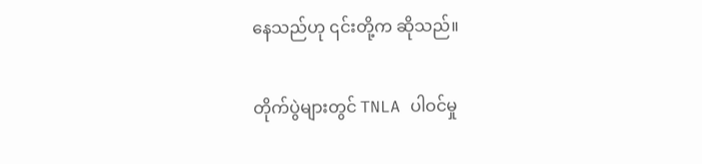နေသည်ဟု ၎င်းတို့က ဆိုသည်။

တိုက်ပွဲများတွင် TNLA ပါဝင်မှု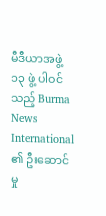မီဒီယာအဖွဲ့ ၁၃ ဖွဲ့ ပါဝင်သည့် Burma News International ၏ ဦးဆောင်မှု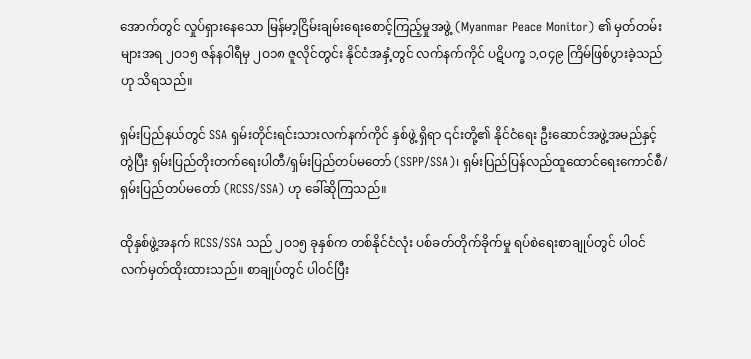အောက်တွင် လှုပ်ရှားနေသော မြန်မာ့ငြိမ်းချမ်းရေးစောင့်ကြည့်မှုအဖွဲ့ (Myanmar Peace Monitor) ၏ မှတ်တမ်းများအရ ၂ဝ၁၅ ဇန်နဝါရီမှ ၂ဝ၁၈ ဇူလိုင်တွင်း နိုင်ငံအနှံ့တွင် လက်နက်ကိုင် ပဋိပက္ခ ၁,ဝ၄၉ ကြိမ်ဖြစ်ပွားခဲ့သည်ဟု သိရသည်။

ရှမ်းပြည်နယ်တွင် SSA ရှမ်းတိုင်းရင်းသားလက်နက်ကိုင် နှစ်ဖွဲ့ ရှိရာ ၎င်းတို့၏ နိုင်ငံရေး ဦးဆောင်အဖွဲ့အမည်နှင့် တွဲပြီး ရှမ်းပြည်တိုးတက်ရေးပါတီ/ရှမ်းပြည်တပ်မတော် (SSPP/SSA)၊ ရှမ်းပြည်ပြန်လည်ထူထောင်ရေးကောင်စီ/ရှမ်းပြည်တပ်မတော် (RCSS/SSA) ဟု ခေါ်ဆိုကြသည်။

ထိုနှစ်ဖွဲ့အနက် RCSS/SSA သည် ၂ဝ၁၅ ခုနှစ်က တစ်နိုင်ငံလုံး ပစ်ခတ်တိုက်ခိုက်မှု ရပ်စဲရေးစာချုပ်တွင် ပါဝင် လက်မှတ်ထိုးထားသည်။ စာချုပ်တွင် ပါဝင်ပြီး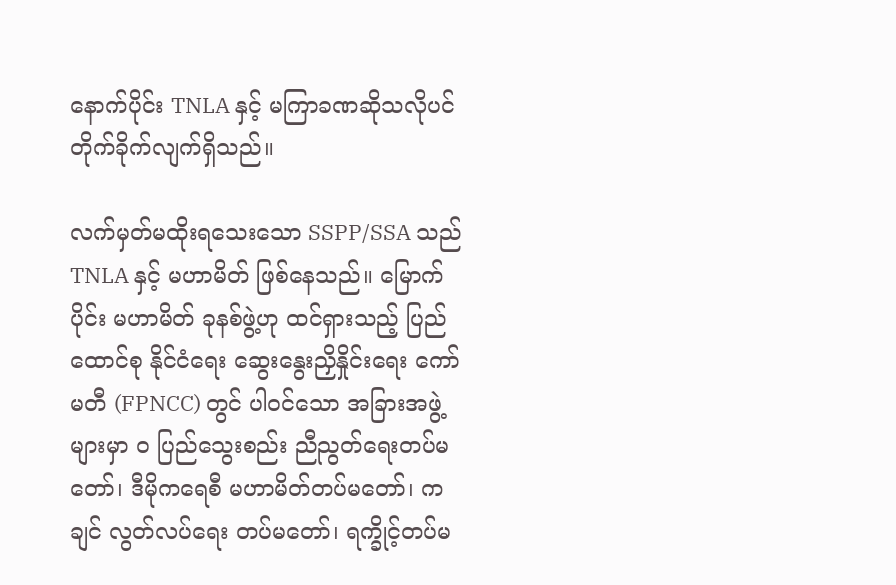နောက်ပိုင်း TNLA နှင့် မကြာခဏဆိုသလိုပင် တိုက်ခိုက်လျက်ရှိသည်။

လက်မှတ်မထိုးရသေးသော SSPP/SSA သည် TNLA နှင့် မဟာမိတ် ဖြစ်နေသည်။ မြောက်ပိုင်း မဟာမိတ် ခုနစ်ဖွဲ့ဟု ထင်ရှားသည့် ပြည်ထောင်စု နိုင်ငံရေး ဆွေးနွေးညှိနှိုင်းရေး ကော်မတီ (FPNCC) တွင် ပါဝင်သော အခြားအဖွဲ့များမှာ ဝ ပြည်သွေးစည်း ညီညွတ်ရေးတပ်မတော်၊ ဒီမိုကရေစီ မဟာမိတ်တပ်မတော်၊ ကချင် လွတ်လပ်ရေး တပ်မတော်၊ ရက္ခိုင့်တပ်မ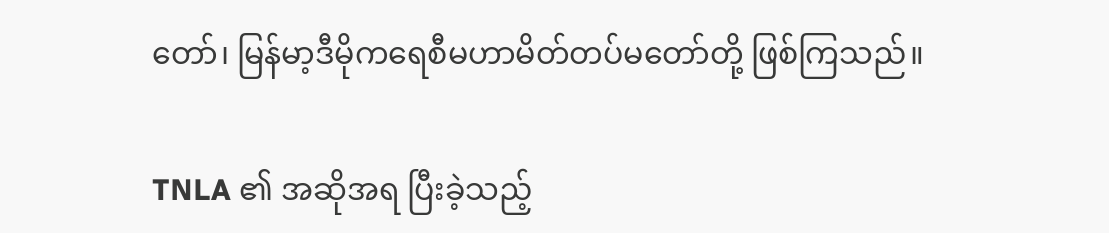တော်၊ မြန်မာ့ဒီမိုကရေစီမဟာမိတ်တပ်မတော်တို့ ဖြစ်ကြသည်။

TNLA ၏ အဆိုအရ ပြီးခဲ့သည့်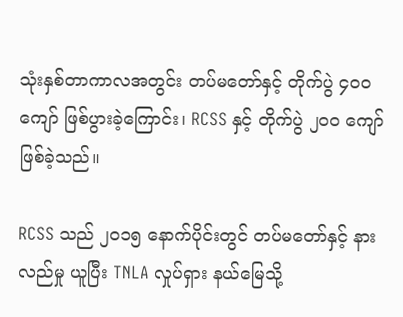သုံးနှစ်တာကာလအတွင်း တပ်မတော်နှင့် တိုက်ပွဲ ၄ဝဝ ကျော် ဖြစ်ပွားခဲ့ကြောင်း၊ RCSS နှင့် တိုက်ပွဲ ၂ဝဝ ကျော် ဖြစ်ခဲ့သည်။

RCSS သည် ၂ဝ၁၅ နောက်ပိုင်းတွင် တပ်မတော်နှင့် နားလည်မှု ယူပြီး TNLA လှုပ်ရှား နယ်မြေသို့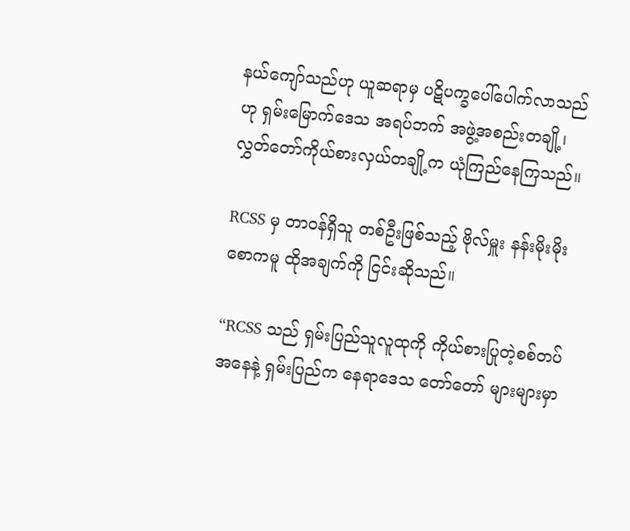နယ်ကျော်သည်ဟု ယူဆရာမှ ပဋိပက္ခပေါ်ပေါက်လာသည်ဟု ရှမ်းမြောက်ဒေသ အရပ်ဘက် အဖွဲ့အစည်းတချို့၊ လွှတ်တော်ကိုယ်စားလှယ်တချို့က ယုံကြည်နေကြသည်။

RCSS မှ တာဝန်ရှိသူ တစ်ဦးဖြစ်သည့် ဗိုလ်မှူး နန်းမိုးမိုးစောကမူ ထိုအချက်ကို ငြင်းဆိုသည်။

“RCSS သည် ရှမ်းပြည်သူလူထုကို ကိုယ်စားပြုတဲ့စစ်တပ် အနေနဲ့ ရှမ်းပြည်က နေရာဒေသ တော်တော် များများမှာ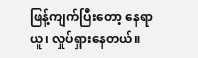ဖြန့်ကျက်ပြီးတော့ နေရာယူ၊ လှုပ်ရှားနေတယ်။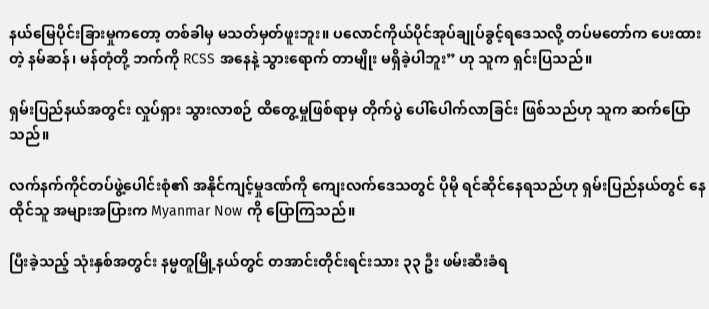နယ်မြေပိုင်းခြားမှုကတော့ တစ်ခါမှ မသတ်မှတ်ဖူးဘူး။ ပလောင်ကိုယ်ပိုင်အုပ်ချုပ်ခွင့်ရဒေသလို့ တပ်မတော်က ပေးထားတဲ့ နမ်ဆန်၊ မန်တုံတို့ ဘက်ကို RCSS အနေနဲ့ သွားရောက် တာမျိုး မရှိခဲ့ပါဘူး” ဟု သူက ရှင်းပြသည်။

ရှမ်းပြည်နယ်အတွင်း လှုပ်ရှား သွားလာစဉ် ထိတွေ့မှုဖြစ်ရာမှ တိုက်ပွဲ ပေါ်ပေါက်လာခြင်း ဖြစ်သည်ဟု သူက ဆက်ပြောသည်။

လက်နက်ကိုင်တပ်ဖွဲ့ပေါင်းစုံ၏ အနိုင်ကျင့်မှုဒဏ်ကို ကျေးလက်ဒေသတွင် ပိုမို ရင်ဆိုင်နေရသည်ဟု ရှမ်းပြည်နယ်တွင် နေထိုင်သူ အများအပြားက Myanmar Now ကို ပြောကြသည်။

ပြီးခဲ့သည့် သုံးနှစ်အတွင်း နမ္မတူမြို့နယ်တွင် တအာင်းတိုင်းရင်းသား ၃၃ ဦး ဖမ်းဆီးခံရ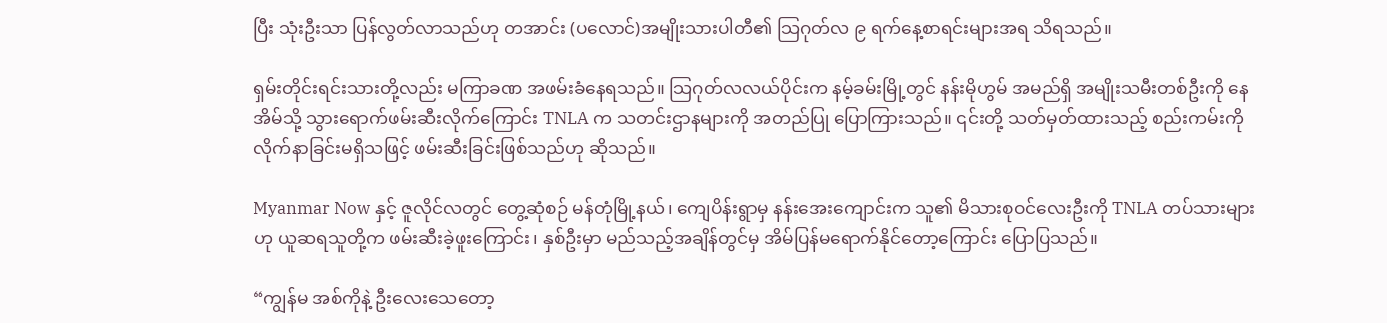ပြီး သုံးဦးသာ ပြန်လွတ်လာသည်ဟု တအာင်း (ပလောင်)အမျိုးသားပါတီ၏ သြဂုတ်လ ၉ ရက်နေ့စာရင်းများအရ သိရသည်။

ရှမ်းတိုင်းရင်းသားတို့လည်း မကြာခဏ အဖမ်းခံနေရသည်။ သြဂုတ်လလယ်ပိုင်းက နမ့်ခမ်းမြို့တွင် နန်းမိုဟွမ် အမည်ရှိ အမျိုးသမီးတစ်ဦးကို နေအိမ်သို့ သွားရောက်ဖမ်းဆီးလိုက်ကြောင်း TNLA က သတင်းဌာနများကို အတည်ပြု ပြောကြားသည်။ ၎င်းတို့ သတ်မှတ်ထားသည့် စည်းကမ်းကို လိုက်နာခြင်းမရှိသဖြင့် ဖမ်းဆီးခြင်းဖြစ်သည်ဟု ဆိုသည်။

Myanmar Now နှင့် ဇူလိုင်လတွင် တွေ့ဆုံစဉ် မန်တုံမြို့နယ်၊ ကျေပိန်းရွာမှ နန်းအေးကျောင်းက သူ၏ မိသားစုဝင်လေးဦးကို TNLA တပ်သားများဟု ယူဆရသူတို့က ဖမ်းဆီးခဲ့ဖူးကြောင်း၊ နှစ်ဦးမှာ မည်သည့်အချိန်တွင်မှ အိမ်ပြန်မရောက်နိုင်တော့ကြောင်း ပြောပြသည်။

“ကျွန်မ အစ်ကိုနဲ့ ဦးလေးသေတော့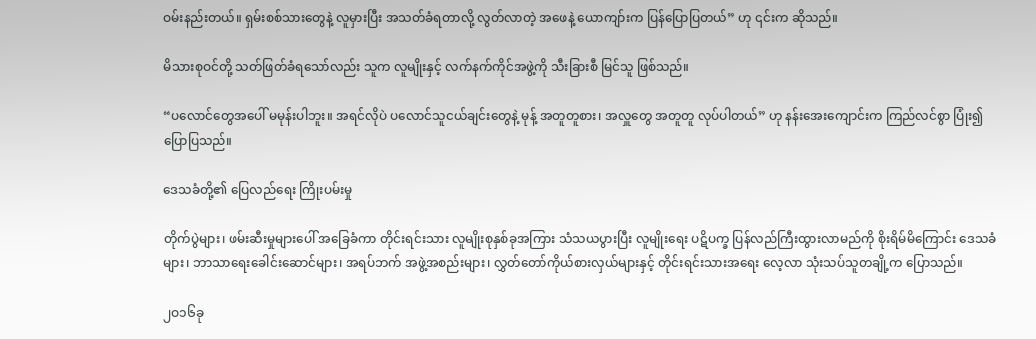ဝမ်းနည်းတယ်။ ရှမ်းစစ်သားတွေနဲ့ လူမှားပြီး အသတ်ခံရတာလို့ လွတ်လာတဲ့ အဖေနဲ့ ယောကျာ်းက ပြန်ပြောပြတယ်” ဟု ၎င်းက ဆိုသည်။

မိသားစုဝင်တို့ သတ်ဖြတ်ခံရသော်လည်း သူက လူမျိုးနှင့် လက်နက်ကိုင်အဖွဲ့ကို သီးခြားစီ မြင်သူ ဖြစ်သည်။

“ပလောင်တွေအပေါ် မမုန်းပါဘူး။ အရင်လိုပဲ ပလောင်သူငယ်ချင်းတွေနဲ့ မုန့် အတူတူစား၊ အလှူတွေ အတူတူ လုပ်ပါတယ်” ဟု နန်းအေးကျောင်းက ကြည်လင်စွာ ပြုံး၍ပြောပြသည်။

ဒေသခံတို့၏ ပြေလည်ရေး ကြိုးပမ်းမှု

တိုက်ပွဲများ၊ ဖမ်းဆီးမှုများပေါ် အခြေခံကာ တိုင်းရင်းသား လူမျိုးစုနှစ်ခုအကြား သံသယပွားပြီး လူမျိုးရေး ပဋိပက္ခ ပြန်လည်ကြီးထွားလာမည်ကို စိုးရိမ်မိကြောင်း ဒေသခံများ၊ ဘာသာရေးခေါင်းဆောင်များ၊ အရပ်ဘက် အဖွဲ့အစည်းများ၊ လွှတ်တော်ကိုယ်စားလှယ်များနှင့် တိုင်းရင်းသားအရေး လေ့လာ သုံးသပ်သူတချို့က ပြောသည်။

၂ဝ၁၆ခု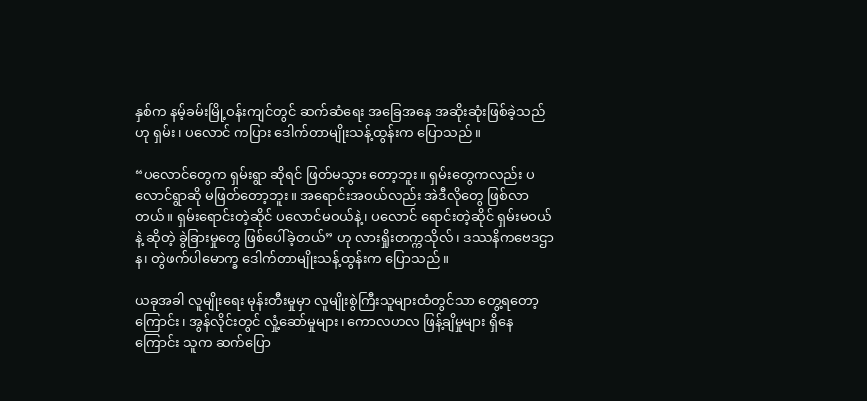နှစ်က နမ့်ခမ်းမြို့ဝန်းကျင်တွင် ဆက်ဆံရေး အခြေအနေ အဆိုးဆုံးဖြစ်ခဲ့သည်ဟု ရှမ်း၊ ပလောင် ကပြား ဒေါက်တာမျိုးသန့်ထွန်းက ပြောသည်။

“ပလောင်တွေက ရှမ်းရွာ ဆိုရင် ဖြတ်မသွား တော့ဘူး။ ရှမ်းတွေကလည်း ပလောင်ရွာဆို မဖြတ်တော့ဘူး။ အရောင်းအဝယ်လည်း အဲဒီလိုတွေ ဖြစ်လာတယ်။ ရှမ်းရောင်းတဲ့ဆိုင် ပလောင်မဝယ်နဲ့၊ ပလောင် ရောင်းတဲ့ဆိုင် ရှမ်းမဝယ်နဲ့ ဆိုတဲ့ ခွဲခြားမှုတွေ ဖြစ်ပေါ်ခဲ့တယ်” ဟု လားရှိုးတက္ကသိုလ်၊ ဒဿနိကဗေဒဌာန၊ တွဲဖက်ပါမောက္ခ ဒေါက်တာမျိုးသန့်ထွန်းက ပြောသည်။

ယခုအခါ လူမျိုးရေး မုန်းတီးမှုမှာ လူမျိုးစွဲကြီးသူများထံတွင်သာ တွေ့ရတော့ကြောင်း၊ အွန်လိုင်းတွင် လှုံ့ဆော်မှုများ၊ ကောလဟလ ဖြန့်ချိမှုများ ရှိနေကြောင်း သူက ဆက်ပြော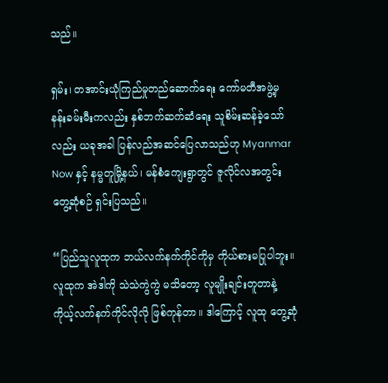သည်။

ရှမ်း၊ တအာင်းယုံကြည်မှုတည်ဆောက်ရေး ကော်မတီအဖွဲ့မှ နန်းခမ်းမီးကလည်း နှစ်ဘက်ဆက်ဆံရေး သူစိမ်းဆန်ခဲ့သော်လည်း ယခုအခါ ပြန်လည်အဆင်ပြေလာသည်ဟု Myanmar Now နှင့် နမ္မတူမြို့နယ်၊ မန်စံကျေးရွာတွင် ဇူလိုင်လအတွင်း တွေ့ဆုံစဉ် ရှင်းပြသည်။

“ပြည်သူလူထုက ဘယ်လက်နက်ကိုင်ကိုမှ ကိုယ်စားမပြုပါဘူး။ လူထုက အဲဒါကို သဲသဲကွဲကွဲ မသိတော့ လူမျိုးချင်းတူတာနဲ့ ကိုယ့်လက်နက်ကိုင်လိုလို ဖြစ်ကုန်တာ။ ဒါကြောင့် လူထု တွေ့ဆုံ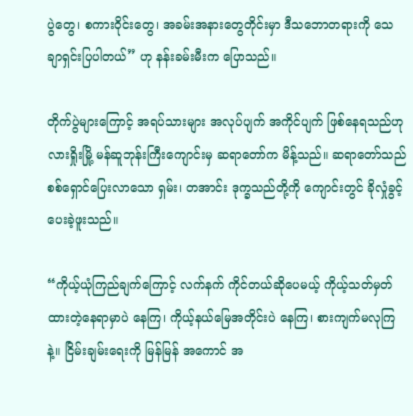ပွဲတွေ၊ စကားဝိုင်းတွေ၊ အခမ်းအနားတွေတိုင်းမှာ ဒီသဘောတရားကို သေချာရှင်းပြပါတယ်” ဟု နန်းခမ်းမီးက ပြောသည်။

တိုက်ပွဲများကြောင့် အရပ်သားများ အလုပ်ပျက် အကိုင်ပျက် ဖြစ်နေရသည်ဟု လားရှိုးမြို့ မန်ဆူဘုန်းကြီးကျောင်းမှ ဆရာတော်က မိန့်သည်။ ဆရာတော်သည် စစ်ရှောင်ပြေးလာသော ရှမ်း၊ တအာင်း ဒုက္ခသည်တို့ကို ကျောင်းတွင် ခိုလှုံခွင့် ပေးခဲ့ဖူးသည်။

“ကိုယ့်ယုံကြည်ချက်ကြောင့် လက်နက် ကိုင်တယ်ဆိုပေမယ့် ကိုယ့်သတ်မှတ်ထားတဲ့နေရာမှာပဲ နေကြ၊ ကိုယ့်နယ်မြေအတိုင်းပဲ နေကြ၊ စားကျက်မလုကြနဲ့။ ငြိမ်းချမ်းရေးကို မြန်မြန် အကောင် အ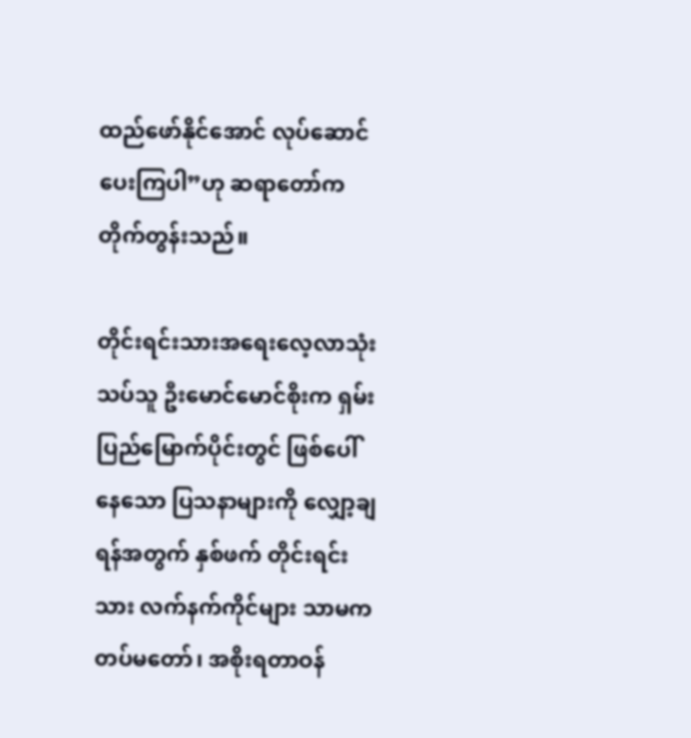ထည်ဖော်နိုင်အောင် လုပ်ဆောင်ပေးကြပါ”ဟု ဆရာတော်က တိုက်တွန်းသည်။

တိုင်းရင်းသားအရေးလေ့လာသုံးသပ်သူ ဦးမောင်မောင်စိုးက ရှမ်းပြည်မြောက်ပိုင်းတွင် ဖြစ်ပေါ်နေသော ပြသနာများကို လျှော့ချရန်အတွက် နှစ်ဖက် တိုင်းရင်းသား လက်နက်ကိုင်များ သာမက တပ်မတော်၊ အစိုးရတာဝန်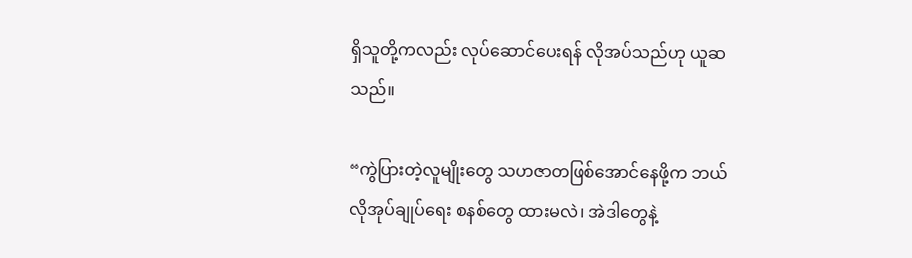ရှိသူတို့ကလည်း လုပ်ဆောင်ပေးရန် လိုအပ်သည်ဟု ယူဆသည်။

“ကွဲပြားတဲ့လူမျိုးတွေ သဟဇာတဖြစ်အောင်နေဖို့က ဘယ်လိုအုပ်ချုပ်ရေး စနစ်တွေ ထားမလဲ၊ အဲဒါတွေနဲ့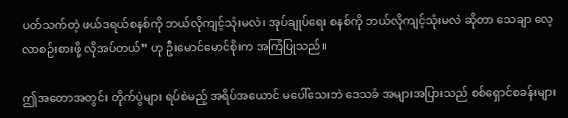ပတ်သက်တဲ့ ဖယ်ဒရယ်စနစ်ကို ဘယ်လိုကျင့်သုံးမလဲ၊ အုပ်ချုပ်ရေး စနစ်ကို ဘယ်လိုကျင့်သုံးမလဲ ဆိုတာ သေချာ လေ့လာစဉ်းစားဖို့ လိုအပ်တယ်” ဟု ဦးမောင်မောင်စိုးက အကြံပြုသည်။

ဤအတောအတွင်း တိုက်ပွဲများ ရပ်စဲမည့် အရိပ်အယောင် မပေါ်သေးဘဲ ဒေသခံ အများအပြားသည် စစ်ရှောင်စခန်းများ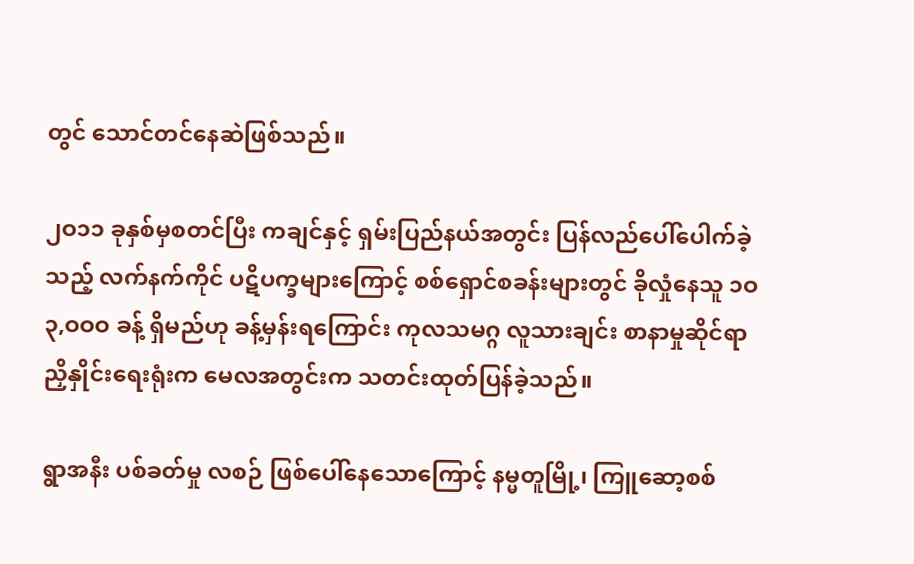တွင် သောင်တင်နေဆဲဖြစ်သည်။

၂ဝ၁၁ ခုနှစ်မှစတင်ပြီး ကချင်နှင့် ရှမ်းပြည်နယ်အတွင်း ပြန်လည်ပေါ်ပေါက်ခဲ့သည့် လက်နက်ကိုင် ပဋိပက္ခများကြောင့် စစ်ရှောင်စခန်းများတွင် ခိုလှုံနေသူ ၁ဝ၃,ဝဝဝ ခန့် ရှိမည်ဟု ခန့်မှန်းရကြောင်း ကုလသမဂ္ဂ လူသားချင်း စာနာမှုဆိုင်ရာ ညှိနှိုင်းရေးရုံးက မေလအတွင်းက သတင်းထုတ်ပြန်ခဲ့သည်။

ရွာအနီး ပစ်ခတ်မှု လစဉ် ဖြစ်ပေါ်နေသောကြောင့် နမ္မတူမြို့၊ ကြူဆော့စစ်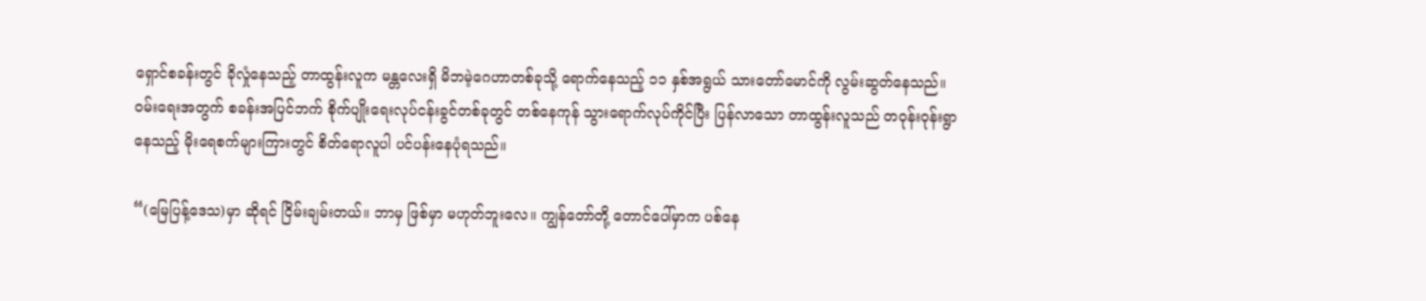ရှောင်စခန်းတွင် ခိုလှုံနေသည့် တာထွန်းလူက မန္တလေးရှိ မိဘမဲ့ဂေဟာတစ်ခုသို့ ရောက်နေသည့် ၁၁ နှစ်အရွယ် သားတော်မောင်ကို လွမ်းဆွတ်နေသည်။ ဝမ်းရေးအတွက် စခန်းအပြင်ဘက် စိုက်ပျိုးရေးလုပ်ငန်းခွင်တစ်ခုတွင် တစ်နေကုန် သွားရောက်လုပ်ကိုင်ပြီး ပြန်လာသော တာထွန်းလူသည် တဝုန်းဝုန်းရွာနေသည့် မိုးရေစက်များကြားတွင် စိတ်ရောလူပါ ပင်ပန်းနေပုံရသည်။

“(မြေပြန့်ဒေသ)မှာ ဆိုရင် ငြိမ်းချမ်းတယ်။ ဘာမှ ဖြစ်မှာ မဟုတ်ဘူးလေ။ ကျွန်တော်တို့ တောင်ပေါ်မှာက ပစ်နေ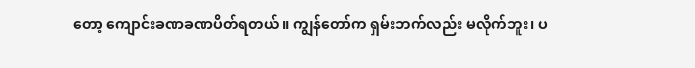တော့ ကျောင်းခဏခဏပိတ်ရတယ်။ ကျွန်တော်က ရှမ်းဘက်လည်း မလိုက်ဘူး၊ ပ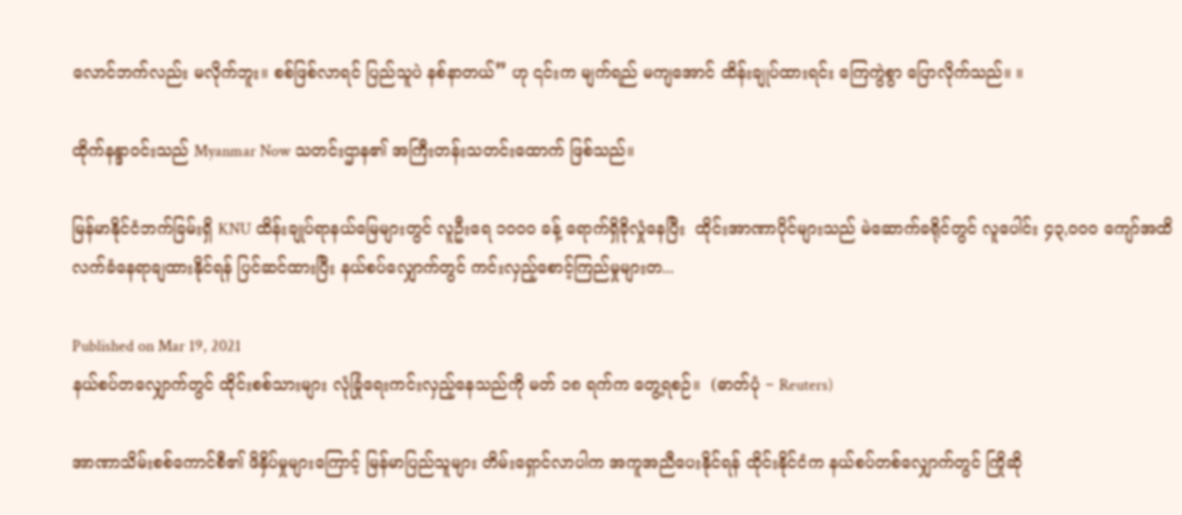လောင်ဘက်လည်း မလိုက်ဘူး။ စစ်ဖြစ်လာရင် ပြည်သူပဲ နစ်နာတယ်” ဟု ၎င်းက မျက်ရည် မကျအောင် ထိန်းချုပ်ထားရင်း ကြေကွဲစွာ ပြောလိုက်သည်။ ။

ထိုက်နန္ဒာဝင်းသည် Myanmar Now သတင်းဌာန၏ အကြီးတန်းသတင်းထောက် ဖြစ်သည်။

မြန်မာနိုင်ငံဘက်ခြမ်းရှိ KNU ထိန်းချုပ်ရာနယ်မြေများတွင် လူဦးရေ ၁၀၀၀ ခန့် ရောက်ရှိခိုလှုံနေပြီး  ထိုင်းအာဏာပိုင်များသည် မဲဆောက်ခရိုင်တွင် လူပေါင်း ၄၃,၀၀၀ ကျော်အထိ လက်ခံနေရာချထားနိုင်ရန် ပြင်ဆင်ထားပြီး နယ်စပ်လျှောက်တွင် ကင်းလှည့်စောင့်ကြည်မှုများတ...

Published on Mar 19, 2021
နယ်စပ်တလျှောက်တွင် ထိုင်းစစ်သားများ လုံခြုံရေးကင်းလှည့်နေသည်ကို မတ် ၁၈ ရက်က တွေ့ရစဉ်။  (ဓာတ်ပုံ − Reuters)

အာဏာသိမ်းစစ်ကောင်စီ၏ ဖိနှိပ်မှုများကြောင့် မြန်မာပြည်သူများ တိမ်းရှောင်လာပါက အကူအညီပေးနိုင်ရန် ထိုင်းနိုင်ငံက နယ်စပ်တစ်လျှောက်တွင် ကြိုဆို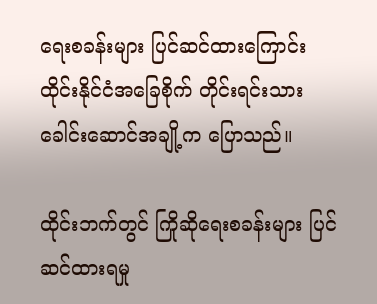ရေးစခန်းများ ပြင်ဆင်ထားကြောင်း ထိုင်းနိုင်ငံအခြေစိုက် တိုင်းရင်းသားခေါင်းဆောင်အချို့က ပြောသည်။

ထိုင်းဘက်တွင် ကြိုဆိုရေးစခန်းများ ပြင်ဆင်ထားရမှု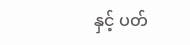နှင့် ပတ်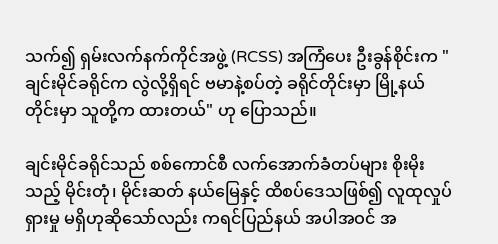သက်၍ ရှမ်းလက်နက်ကိုင်အဖွဲ့ (RCSS) အကြံပေး ဦးခွန်စိုင်းက "ချင်းမိုင်ခရိုင်က လွဲလို့ရှိရင် ဗမာနဲ့စပ်တဲ့ ခရိုင်တိုင်းမှာ မြို့နယ်တိုင်းမှာ သူတို့က ထားတယ်" ဟု ပြောသည်။

ချင်းမိုင်ခရိုင်သည် စစ်ကောင်စီ လက်အောက်ခံတပ်များ စိုးမိုးသည့် မိုင်းတုံ၊ မိုင်းဆတ် နယ်မြေနှင့် ထိစပ်ဒေသဖြစ်၍ လူထုလှုပ်ရှားမှု မရှိဟုဆိုသော်လည်း ကရင်ပြည်နယ် အပါအဝင် အ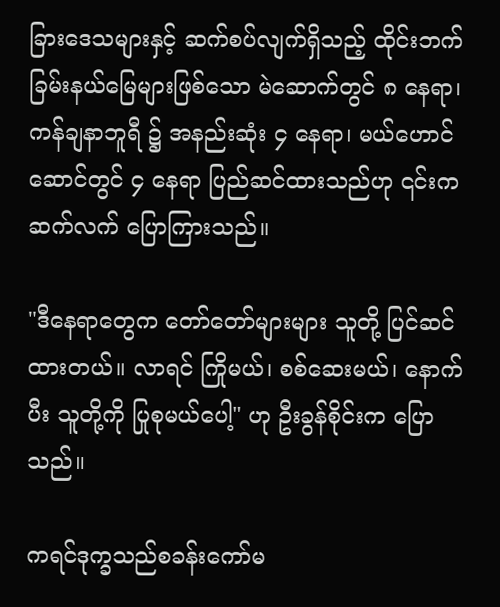ခြားဒေသများနှင့် ဆက်စပ်လျက်ရှိသည့် ထိုင်းဘက်ခြမ်းနယ်မြေများဖြစ်သော မဲ‌ဆောက်တွင် ၈ နေရာ၊ ကန်ချနာဘူရီ ၌ အနည်းဆုံး ၄ နေရာ၊ မယ်ဟောင်ဆောင်တွင် ၄ နေရာ ပြည်ဆင်ထားသည်ဟု ၎င်းက ဆက်လက် ပြောကြားသည်။

"ဒီနေရာတွေက တော်တော်များများ သူတို့ ပြင်ဆင်ထားတယ်။ လာရင် ကြိုမယ်၊ စစ်ဆေးမယ်၊ နောက်ပီး သူတို့ကို ပြုစုမယ်ပေါ့" ဟု ဦးခွန်စိုင်းက ပြောသည်။

ကရင်ဒုက္ခသည်စခန်းကော်မ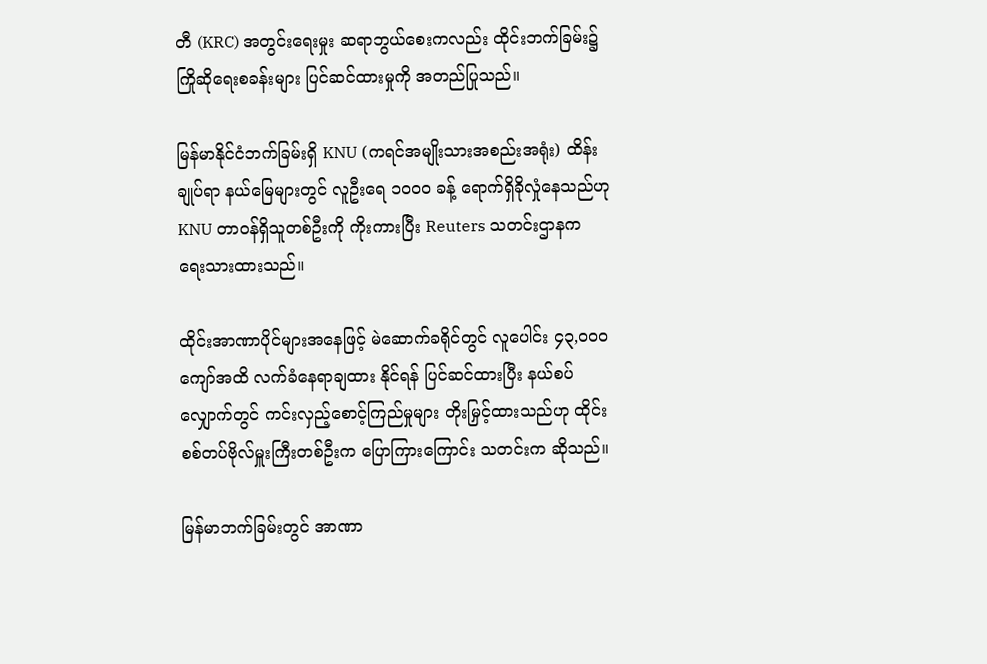တီ (KRC) အတွင်းရေးမှုး ဆရာဘွယ်စေးကလည်း ထိုင်းဘက်ခြမ်း၌ ကြိုဆိုရေးစခန်းများ ပြင်ဆင်ထားမှုကို အတည်ပြုသည်။

မြန်မာနိုင်ငံဘက်ခြမ်းရှိ KNU (ကရင်အမျိုးသားအစည်းအရုံး) ထိန်းချုပ်ရာ နယ်မြေများတွင် လူဦးရေ ၁၀၀၀ ခန့် ရောက်ရှိခိုလှုံနေသည်ဟု KNU တာဝန်ရှိသူတစ်ဦးကို ကိုးကားပြီး Reuters သတင်းဌာနက ရေးသားထားသည်။

ထိုင်းအာဏာပိုင်များအနေဖြင့် မဲဆောက်ခရိုင်တွင် လူပေါင်း ၄၃,၀၀၀ ကျော်အထိ လက်ခံနေရာချထား နိုင်ရန် ပြင်ဆင်ထားပြီး နယ်စပ်လျှောက်တွင် ကင်းလှည့်စောင့်ကြည်မှုများ တိုးမြှင့်ထားသည်ဟု ထိုင်းစစ်တပ်ဗိုလ်မှူးကြီးတစ်ဦးက ပြောကြားကြောင်း သတင်းက ဆိုသည်။

မြန်မာဘက်ခြမ်းတွင် အာဏာ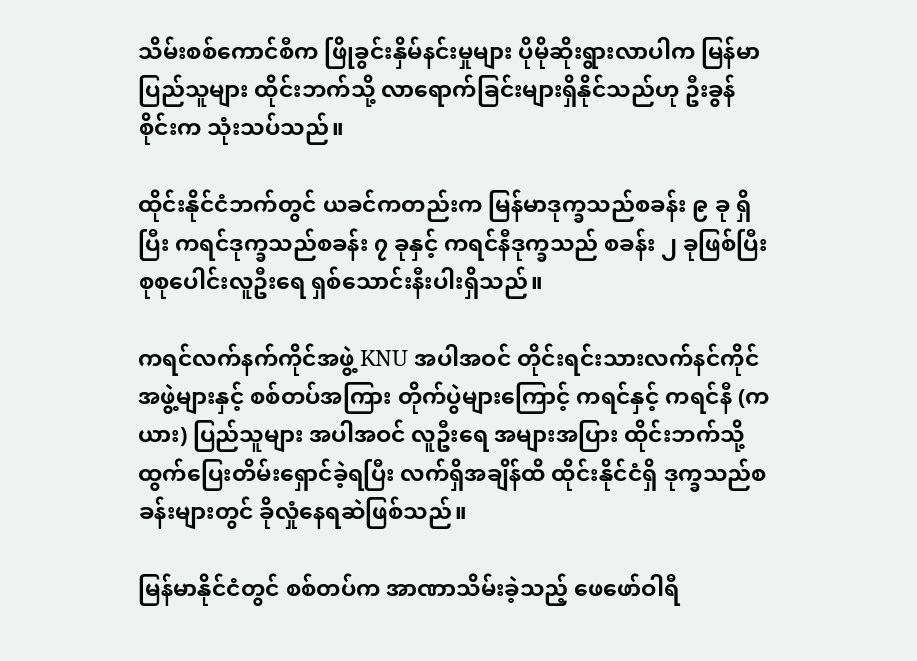သိမ်းစစ်ကောင်စီက ဖြိုခွင်းနှိမ်နင်းမှုများ ပိုမိုဆိုးရွားလာပါက မြန်မာ ပြည်သူများ ထိုင်းဘက်သို့ လာရောက်ခြင်းများရှိနိုင်သည်ဟု ဦးခွန်စိုင်းက သုံးသပ်သည်။

ထိုင်းနိုင်ငံဘက်တွင် ယခင်ကတည်းက မြန်မာဒုက္ခသည်စခန်း ၉ ခု ရှိပြီး ကရင်ဒုက္ခသည်စခန်း ၇ ခုနှင့် ကရင်နီဒုက္ခသည် စခန်း ၂ ခုဖြစ်ပြီး စုစုပေါင်းလူဦးရေ ရှစ်သောင်းနီးပါးရှိသည်။

ကရင်လက်နက်ကိုင်အဖွဲ့ KNU အပါအဝင် တိုင်းရင်းသားလက်နင်ကိုင် အဖွဲ့များနှင့် စစ်တပ်အကြား တိုက်ပွဲများကြောင့် ကရင်နှင့် ကရင်နီ (ကယား) ပြည်သူများ အပါအဝင် လူဦးရေ အများအပြား ထိုင်းဘက်သို့ ထွက်ပြေးတိမ်းရှောင်ခဲ့ရပြီး လက်ရှိအချိန်ထိ ထိုင်းနိုင်ငံရှိ ဒုက္ခသည်စခန်းများတွင် ခိုလှုံနေရဆဲဖြစ်သည်။

မြန်မာနိုင်ငံတွင် စစ်တပ်က အာဏာသိမ်းခဲ့သည့် ဖေဖော်ဝါရီ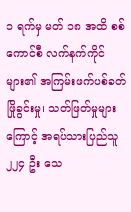၁ ရက်မှ မတ် ၁၈ အထိ စစ်ကောင်စီ လက်နက်ကိုင်များ၏ အကြမ်းဖက်ပစ်ခတ်ဖြိုခွင်းမှု၊ သတ်ဖြတ်မှုများကြောင့် အရပ်သားပြည်သူ ၂၂၄ ဦး သေ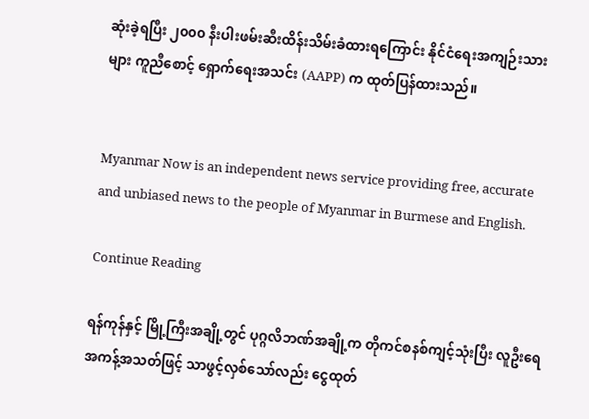ဆုံးခဲ့ရပြီး ၂၀၀၀ နီးပါးဖမ်းဆီးထိန်းသိမ်းခံထားရကြောင်း နိုင်ငံရေးအကျဉ်းသားများ ကူညီစောင့် ရှောက်ရေးအသင်း (AAPP) က ထုတ်ပြန်ထားသည်။


Myanmar Now is an independent news service providing free, accurate and unbiased news to the people of Myanmar in Burmese and English.

Continue Reading

ရန်ကုန်နှင့် မြို့ကြီးအချို့တွင် ပုဂ္ဂလိဘဏ်အချို့က တိုကင်စနစ်ကျင့်သုံးပြီး လူဦးရေအကန့်အသတ်ဖြင့် သာဖွင့်လှစ်သော်လည်း ငွေထုတ်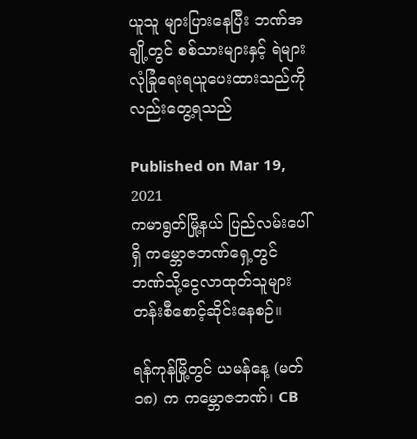ယူသူ များပြားနေပြီး ဘဏ်အချို့တွင် စစ်သားများနှင့် ရဲများ လုံခြုံရေးရယူပေးထားသည်ကိုလည်းတွေ့ရသည်

Published on Mar 19, 2021
ကမာရွတ်မြို့နယ် ပြည်လမ်းပေါ်ရှိ ကမ္ဘောဇဘဏ်ရှေ့တွင် ဘဏ်သို့ငွေလာထုတ်သူများ တန်းစီစောင့်ဆိုင်းနေစဉ်။

ရန်ကုန်မြို့တွင် ယမန်နေ့ (မတ် ၁၈) က ကမ္ဘောဇဘဏ်၊ CB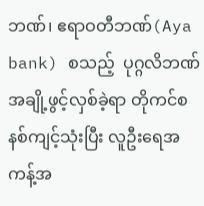ဘဏ်၊ ဧရာဝတီဘဏ်(Aya bank) စသည့်  ပုဂ္ဂလိဘဏ်အချို့ဖွင့်လှစ်ခဲ့ရာ တိုကင်စနစ်ကျင့်သုံးပြီး လူဦးရေအကန့်အ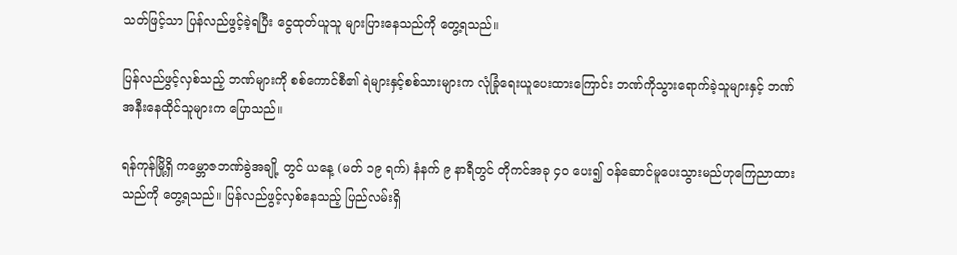သတ်ဖြင့်သာ ပြန်လည်ဖွင့်ခဲ့ရပြီး ငွေထုတ်ယူသူ များပြားနေသည်ကို တွေ့ရသည်။

ပြန်လည်ဖွင့်လှစ်သည့် ဘဏ်များကို စစ်ကောင်စီ၏ ရဲများနှင့်စစ်သားများက လုံခြုံရေးယူပေးထားကြောင်း ဘဏ်ကိုသွားရောက်ခဲ့သူများနှင့် ဘဏ်အနီးနေထိုင်သူများက ပြောသည်။

ရန်ကုန်မြို့ရှိ ကမ္ဘောဇဘဏ်ခွဲအချို့ တွင် ယနေ့ (မတ် ၁၉ ရက်) နံနက် ၉ နာရီတွင် တိုကင်အခု ၄၀ ပေး၍ ဝန်ဆောင်မူပေးသွားမည်ဟုကြေညာထားသည်ကို တွေ့ရသည်။ ပြန်လည်ဖွင့်လှစ်နေသည့် ပြည်လမ်းရှိ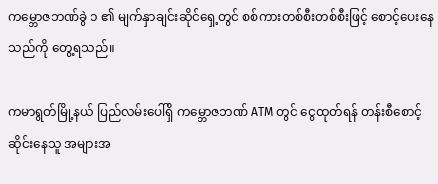ကမ္ဘောဇဘဏ်ခွဲ ၁ ၏ မျက်နှာချင်းဆိုင်ရှေ့တွင် စစ်ကားတစ်စီးတစ်စီးဖြင့် စောင့်ပေးနေသည်ကို တွေ့ရသည်။

ကမာရွတ်မြို့နယ် ပြည်လမ်းပေါ်ရှိ ကမ္ဘောဇဘဏ် ATM တွင် ငွေထုတ်ရန် တန်းစီစောင့်ဆိုင်းနေသူ အများအ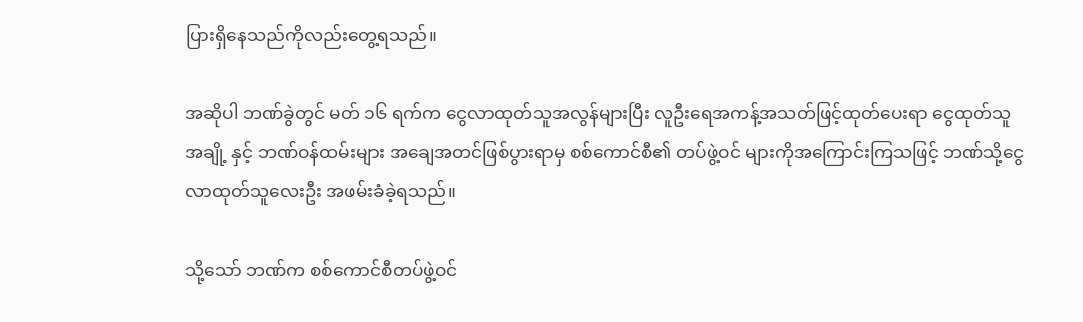ပြားရှိနေသည်ကိုလည်းတွေ့ရသည်။

အဆိုပါ ဘဏ်ခွဲတွင် မတ် ၁၆ ရက်က ငွေလာထုတ်သူအလွန်များပြီး လူဦးရေအကန့်အသတ်ဖြင့်ထုတ်ပေးရာ ငွေထုတ်သူအချို့ နှင့် ဘဏ်ဝန်ထမ်းများ အချေအတင်ဖြစ်ပွားရာမှ စစ်ကောင်စီ၏ တပ်ဖွဲ့ဝင် များကိုအကြောင်းကြသဖြင့် ဘဏ်သို့ငွေလာထုတ်သူလေးဦး အဖမ်းခံခဲ့ရသည်။

သို့သော် ဘဏ်က စစ်ကောင်စီတပ်ဖွဲ့ဝင်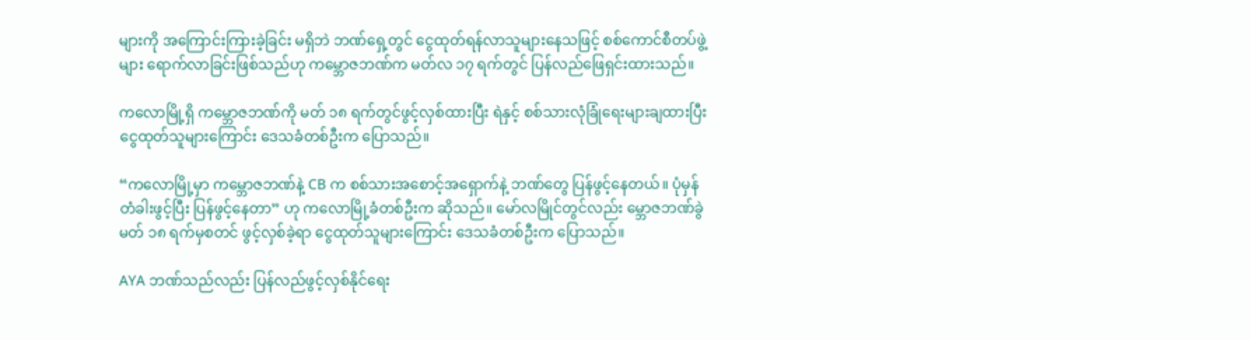များကို အကြောင်းကြားခဲ့ခြင်း မရှိဘဲ ဘဏ်ရှေ့တွင် ငွေထုတ်ရန်လာသူများနေသဖြင့် စစ်ကောင်စီတပ်ဖွဲ့များ ရောက်လာခြင်းဖြစ်သည်ဟု ကမ္ဘောဇဘဏ်က မတ်လ ၁၇ ရက်တွင် ပြန်လည်ဖြေရှင်းထားသည်။

ကလောမြို့ရှိ ကမ္ဘောဇဘဏ်ကို မတ် ၁၈ ရက်တွင်ဖွင့်လှစ်ထားပြီး ရဲနှင့် စစ်သားလုံခြုံရေးများချထားပြီး ငွေထုတ်သူများကြောင်း ဒေသခံတစ်ဦးက ပြောသည်။

“ကလောမြို့မှာ ကမ္ဘောဇဘဏ်နဲ့ CB က စစ်သားအစောင့်အရှောက်နဲ့ ဘဏ်တွေ ပြန်ဖွင့်နေတယ်။ ပုံမှန်တံခါးဖွင့်ပြီး ပြန်ဖွင့်နေတာ” ဟု ကလောမြို့ခံတစ်ဦးက ဆိုသည်။ မော်လမြိုင်တွင်လည်း မ္ဘောဇဘဏ်ခွဲ မတ် ၁၈ ရက်မှစတင် ဖွင့်လှစ်ခဲ့ရာ ငွေထုတ်သူများကြောင်း ဒေသခံတစ်ဦးက ပြောသည်။

AYA ဘဏ်သည်လည်း ပြန်လည်ဖွင့်လှစ်နိုင်ရေး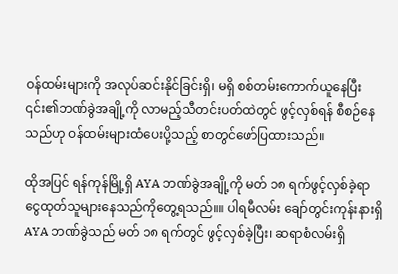ဝန်ထမ်းများကို အလုပ်ဆင်းနိုင်ခြင်းရှိ၊ မရှိ စစ်တမ်းကောက်ယူနေပြီး ၎င်း၏ဘဏ်ခွဲအချို့ကို လာမည့်သီတင်းပတ်ထဲတွင် ဖွင့်လှစ်ရန် စီစဉ်နေသည်ဟု ဝန်ထမ်းများထံပေးပို့သည့် စာတွင်ဖော်ပြထားသည်။

ထိုအပြင် ရန်ကုန်မြို့ရှိ AYA ဘဏ်ခွဲအချို့ကို မတ် ၁၈ ရက်ဖွင့်လှစ်ခဲ့ရာ ငွေထုတ်သူများနေသည်ကိုတွေ့ရသည်။။ ပါရမီလမ်း ချော်တွင်းကုန်းနားရှိ AYA ဘဏ်ခွဲသည် မတ် ၁၈ ရက်တွင် ဖွင့်လှစ်ခဲ့ပြီး၊ ဆရာစံလမ်းရှိ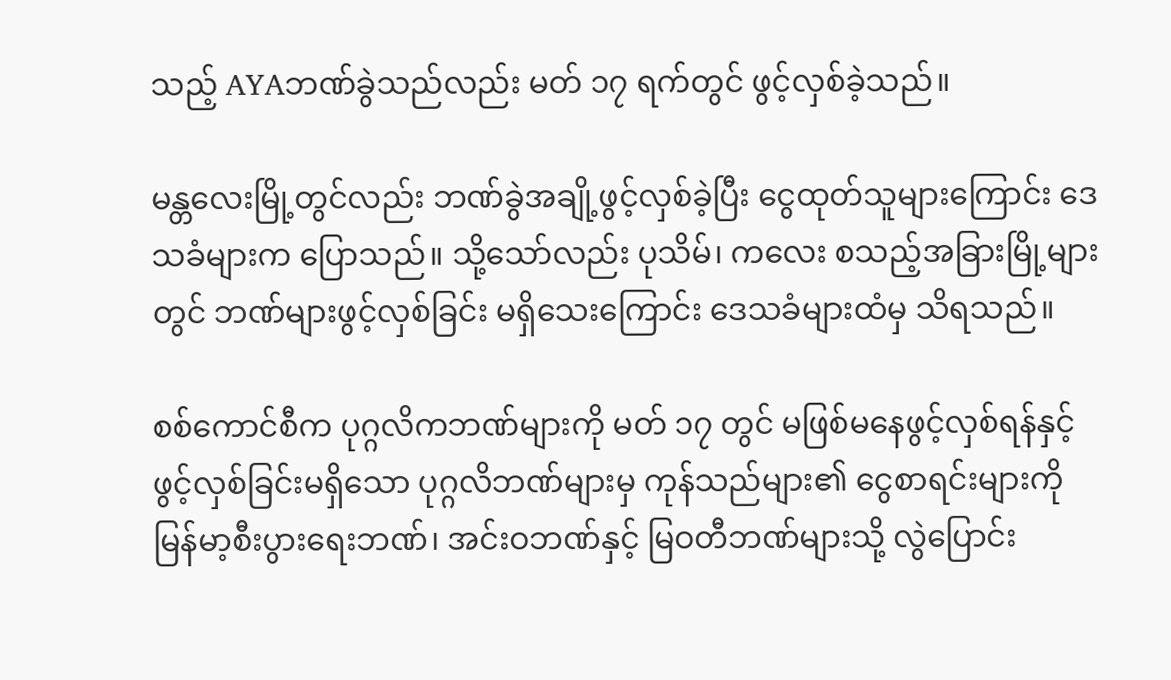သည့် AYAဘဏ်ခွဲသည်လည်း မတ် ၁၇ ရက်တွင် ဖွင့်လှစ်ခဲ့သည်။

မန္တလေးမြို့တွင်လည်း ဘဏ်ခွဲအချို့ဖွင့်လှစ်ခဲ့ပြီး ငွေထုတ်သူများကြောင်း ဒေသခံများက ပြောသည်။ သို့သော်လည်း ပုသိမ်၊ ကလေး စသည့်အခြားမြို့များတွင် ဘဏ်များဖွင့်လှစ်ခြင်း မရှိသေးကြောင်း ဒေသခံများထံမှ သိရသည်။

စစ်ကောင်စီက ပုဂ္ဂလိကဘဏ်များကို မတ် ၁၇ တွင် မဖြစ်မနေဖွင့်လှစ်ရန်နှင့် ဖွင့်လှစ်ခြင်းမရှိသော ပုဂ္ဂလိဘဏ်များမှ ကုန်သည်များ၏ ငွေစာရင်းများကို မြန်မာ့စီးပွားရေးဘဏ်၊ အင်းဝဘဏ်နှင့် မြဝတီဘဏ်များသို့ လွဲပြောင်း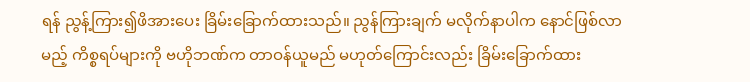ရန် ညွန့်ကြား၍ဖိအားပေး ခြိမ်းခြောက်ထားသည်။ ညွန်ကြားချက် မလိုက်နာပါက နောင်ဖြစ်လာမည့် ကိစ္စရပ်များကို ဗဟိုဘဏ်က တာဝန်ယူမည် မဟုတ်ကြောင်းလည်း ခြိမ်းခြောက်ထား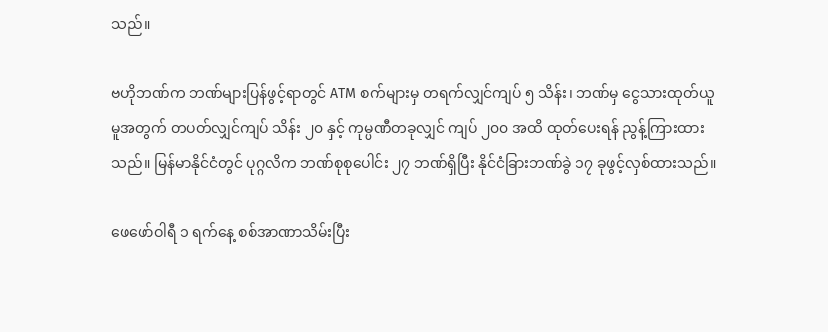သည်။

ဗဟိုဘဏ်က ဘဏ်များပြန်ဖွင့်ရာတွင် ATM စက်များမှ တရက်လျှင်ကျပ် ၅ သိန်း၊ ဘဏ်မှ ငွေသားထုတ်ယူမူအတွက် တပတ်လျှင်ကျပ် သိန်း ၂၀ နှင့် ကုမ္ပဏီတခုလျှင် ကျပ် ၂၀၀ အထိ ထုတ်ပေးရန် ညွန့်ကြားထားသည်။ မြန်မာနိုင်ငံတွင် ပုဂ္ဂလိက ဘဏ်စုစုပေါင်း ၂၇ ဘဏ်ရှိပြီး နိုင်ငံခြားဘဏ်ခွဲ ၁၇ ခုဖွင့်လှစ်ထားသည်။

ဖေဖော်ဝါရီ ၁ ရက်နေ့ စစ်အာဏာသိမ်းပြီး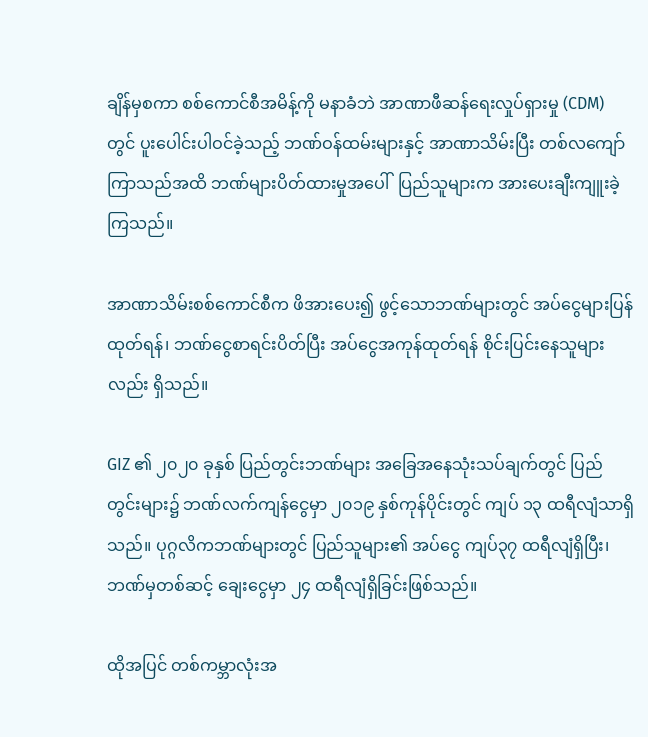ချိန်မှစကာ စစ်ကောင်စီအမိန့်ကို မနာခံဘဲ အာဏာဖီဆန်ရေးလှုပ်ရှားမှု (CDM) တွင် ပူးပေါင်းပါဝင်ခဲ့သည့် ဘဏ်ဝန်ထမ်းများနှင့် အာဏာသိမ်းပြီး တစ်လကျော် ကြာသည်အထိ ဘဏ်များပိတ်ထားမှုအပေါ်  ပြည်သူများက အားပေးချီးကျူးခဲ့ကြသည်။

အာဏာသိမ်းစစ်ကောင်စီက ဖိအားပေး၍ ဖွင့်သောဘဏ်များတွင် အပ်ငွေများပြန်ထုတ်ရန်၊ ဘဏ်ငွေစာရင်းပိတ်ပြီး အပ်ငွေအကုန်ထုတ်ရန် စိုင်းပြင်းနေသူများလည်း ရှိသည်။

GIZ ၏ ၂၀၂၀ ခုနှစ် ပြည်တွင်းဘဏ်များ အခြေအနေသုံးသပ်ချက်တွင် ပြည်တွင်းများ၌ ဘဏ်လက်ကျန်ငွေမှာ ၂၀၁၉ နှစ်ကုန်ပိုင်းတွင် ကျပ် ၁၃ ထရီလျံသာရှိသည်။ ပုဂ္ဂလိကဘဏ်များတွင် ပြည်သူများ၏ အပ်ငွေ ကျပ်၃၇ ထရီလျံရှိပြီး၊ ဘဏ်မှတစ်ဆင့် ချေးငွေမှာ ၂၄ ထရီလျံရှိခြင်းဖြစ်သည်။

ထိုအပြင် တစ်ကမ္ဘာလုံးအ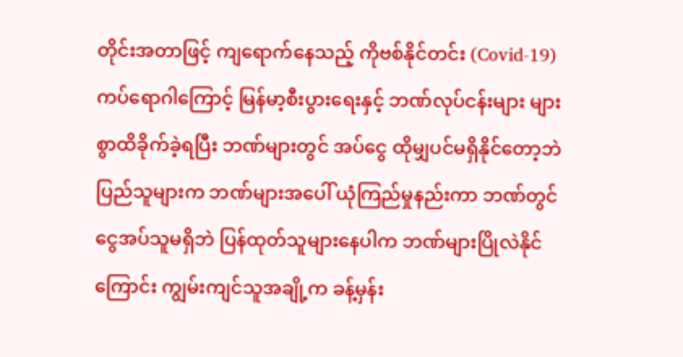တိုင်းအတာဖြင့် ကျရောက်နေသည့် ကိုဗစ်နိုင်တင်း (Covid-19) ကပ်ရောဂါကြောင့် မြန်မာ့စီးပွားရေးနှင့် ဘဏ်လုပ်ငန်းများ များစွာထိခိုက်ခဲ့ရပြီး ဘဏ်များတွင် အပ်ငွေ ထိုမျှပင်မရှိနိုင်တော့ဘဲ ပြည်သူများက ဘဏ်များအပေါ် ယုံကြည်မှုနည်းကာ ဘဏ်တွင်ငွေအပ်သူမရှိဘဲ ပြန်ထုတ်သူများနေပါက ဘဏ်များပြိုလဲနိုင်ကြောင်း ကျွမ်းကျင်သူအချို့က ခန့်မှန်း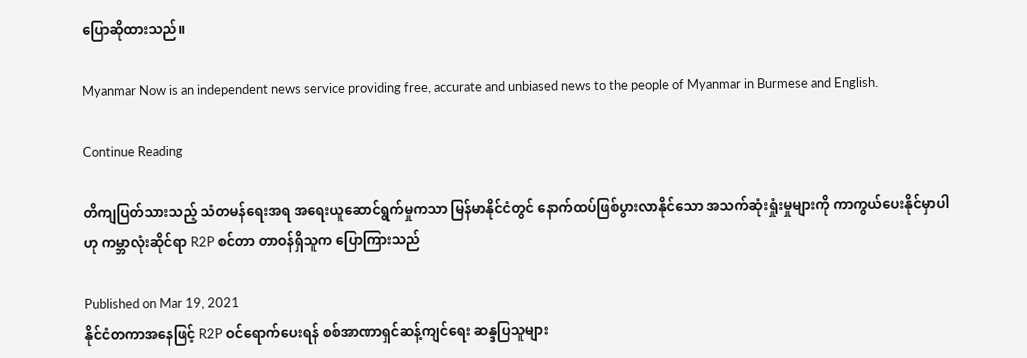ပြောဆိုထားသည်။

Myanmar Now is an independent news service providing free, accurate and unbiased news to the people of Myanmar in Burmese and English.

Continue Reading

တိကျပြတ်သားသည့် သံတမန်ရေးအရ အရေးယူဆောင်ရွက်မှုကသာ မြန်မာနိုင်ငံတွင် နောက်ထပ်ဖြစ်ပွားလာနိုင်သော အသက်ဆုံးရှုံးမှုများကို ကာကွယ်ပေးနိုင်မှာပါဟု ကမ္ဘာလုံးဆိုင်ရာ R2P စင်တာ တာဝန်ရှိသူက ပြောကြားသည်

Published on Mar 19, 2021
နိုင်ငံတကာအနေဖြင့် R2P ဝင်ရောက်ပေးရန် စစ်အာဏာရှင်ဆန့်ကျင်ရေး ဆန္ဒပြသူများ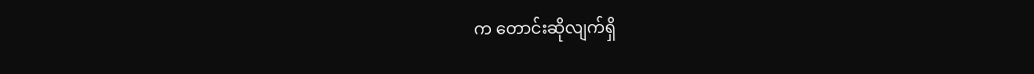က တောင်းဆိုလျက်ရှိ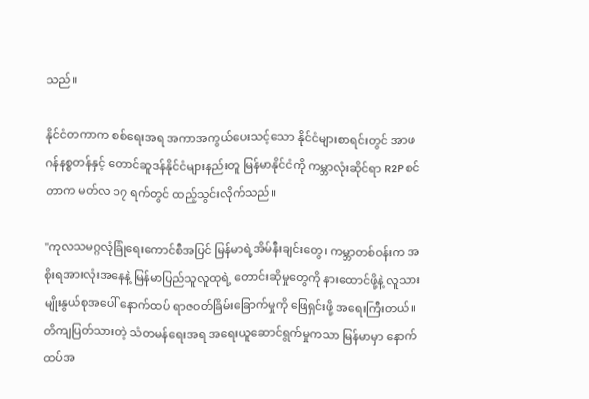သည်။

နိုင်ငံတကာက စစ်ရေးအရ အကာအကွယ်ပေးသင့်သော နိုင်ငံများစာရင်းတွင် အာဖဂန်နစ္စတန်နှင့် တောင်ဆူဒန်နိုင်ငံများနည်းတူ မြန်မာနိုင်ငံကို ကမ္ဘာလုံးဆိုင်ရာ R2P စင်တာက မတ်လ ၁၇ ရက်တွင် ထည့်သွင်းလိုက်သည်။

''ကုလသမဂ္ဂလုံခြုံရေးကောင်စီအပြင် မြန်မာရဲ့အိမ်နီးချင်းတွေ၊ ကမ္ဘာတစ်ဝန်းက အစိုးရအားလုံးအနေနဲ့ မြန်မာပြည်သူလူထုရဲ့ တောင်းဆိုမှုတွေကို နားထောင်ဖို့နဲ့ လူသားမျိုးနွယ်စုအပေါ် နောက်ထပ် ရာဇဝတ်ခြိမ်းခြောက်မှုကို ဖြေရှင်းဖို့ အရေးကြီးတယ်။ တိကျပြတ်သားတဲ့ သံတမန်ရေးအရ အရေးယူဆောင်ရွက်မှုကသာ မြန်မာမှာ နောက်ထပ်အ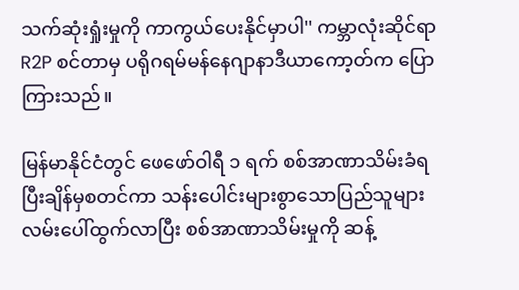သက်ဆုံးရှုံးမှုကို ကာကွယ်ပေးနိုင်မှာပါ'' ကမ္ဘာလုံးဆိုင်ရာ R2P စင်တာမှ ပရိုဂရမ်မန်နေဂျာနာဒီယာကော့တ်က ပြောကြားသည်။

မြန်မာနိုင်ငံတွင် ဖေဖော်ဝါရီ ၁ ရက် စစ်အာဏာသိမ်းခံရပြီးချိန်မှစတင်ကာ သန်းပေါင်းများစွာသောပြည်သူများ လမ်းပေါ်ထွက်လာပြီး စစ်အာဏာသိမ်းမှုကို ဆန့်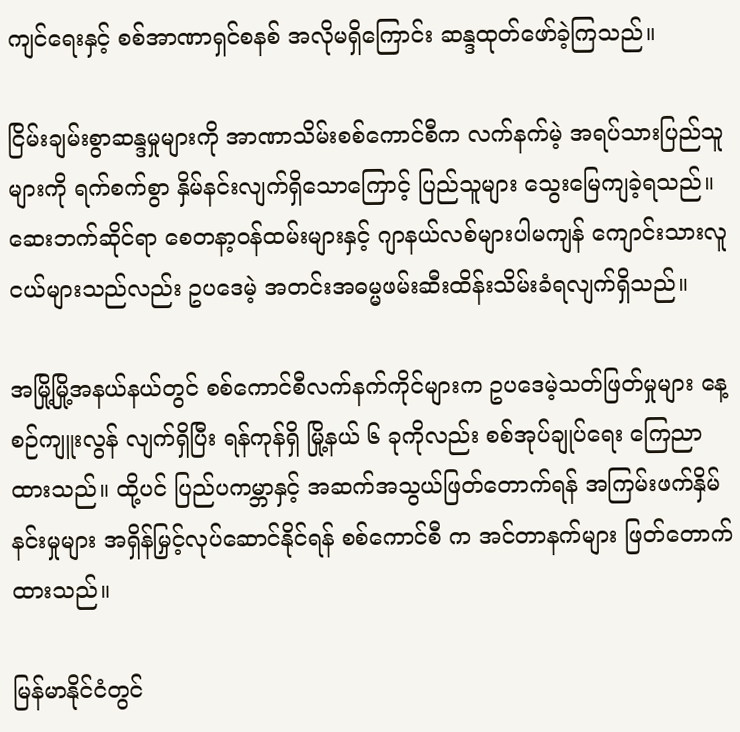ကျင်ရေးနှင့် စစ်အာဏာရှင်စနစ် အလိုမရှိကြောင်း ဆန္ဒထုတ်ဖော်ခဲ့ကြသည်။

ငြိမ်းချမ်းစွာဆန္ဒမှုများကို အာဏာသိမ်းစစ်ကောင်စီက လက်နက်မဲ့ အရပ်သားပြည်သူများကို ရက်စက်စွာ နှိမ်နင်းလျက်ရှိသောကြောင့် ပြည်သူများ သွေးမြေကျခဲ့ရသည်။ ဆေးဘက်ဆိုင်ရာ စေတနာ့ဝန်ထမ်းများနှင့် ဂျာနယ်လစ်များပါမကျန် ကျောင်းသားလူငယ်များသည်လည်း ဥပဒေမဲ့ အတင်းအဓမ္မဖမ်းဆီးထိန်းသိမ်းခံရလျက်ရှိသည်။

အမြို့မြို့အနယ်နယ်တွင် စစ်ကောင်စီလက်နက်ကိုင်များက ဥပဒေမဲ့သတ်ဖြတ်မှုများ နေ့စဉ်ကျူးလွန် လျက်ရှိပြီး ရန်ကုန်ရှိ မြို့နယ် ၆ ခုကိုလည်း စစ်အုပ်ချုပ်ရေး ကြေညာထားသည်။ ထို့ပင် ပြည်ပကမ္ဘာနှင့် အဆက်အသွယ်ဖြတ်တောက်ရန် အကြမ်းဖက်နှိမ်နင်းမှုများ အရှိန်မြှင့်လုပ်ဆောင်နိုင်ရန် စစ်ကောင်စီ က အင်တာနက်များ ဖြတ်တောက်ထားသည်။

မြန်မာနိုင်ငံတွင်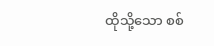ထိုသို့သော စစ်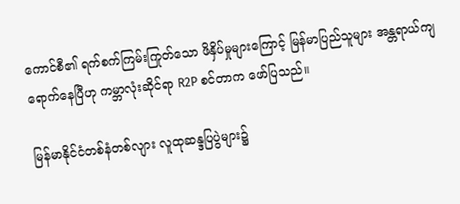ကောင်စီ၏ ရက်စက်ကြမ်းကြုတ်သော ဖိနှိပ်မှုများကြောင့် မြန်မာပြည်သူများ အန္တရာယ်ကျရောက်နေပြီဟု ကမ္ဘာလုံးဆိုင်ရာ R2P စင်တာက ဖော်ပြသည်။

မြန်မာနိုင်ငံတစ်နံတစ်လျား လူထုဆန္ဒပြပွဲများ၌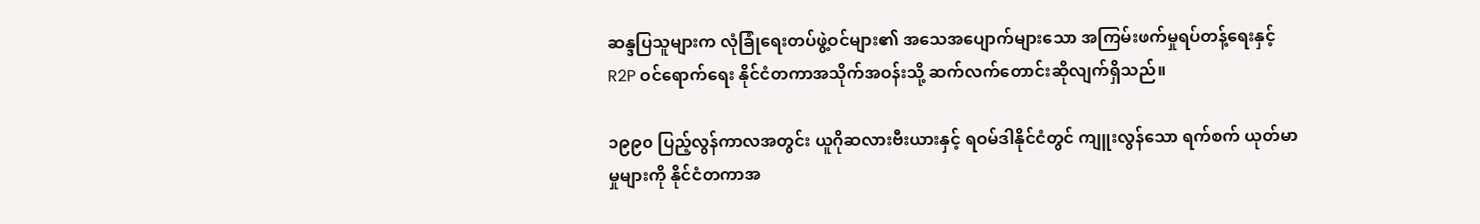ဆန္ဒပြသူများက လုံခြုံရေးတပ်ဖွဲ့ဝင်များ၏ အသေအပျောက်များသော အကြမ်းဖက်မှုရပ်တန့်ရေးနှင့် R2P ဝင်ရောက်ရေး နိုင်ငံတကာအသိုက်အဝန်းသို့ ဆက်လက်တောင်းဆိုလျက်ရှိသည်။

၁၉၉၀ ပြည့်လွန်ကာလအတွင်း ယူဂိုဆလားဗီးယားနှင့် ရဝမ်ဒါနိုင်ငံတွင် ကျူးလွန်သော ရက်စက် ယုတ်မာမှုများကို နိုင်ငံတကာအ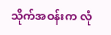သိုက်အဝန်းက လုံ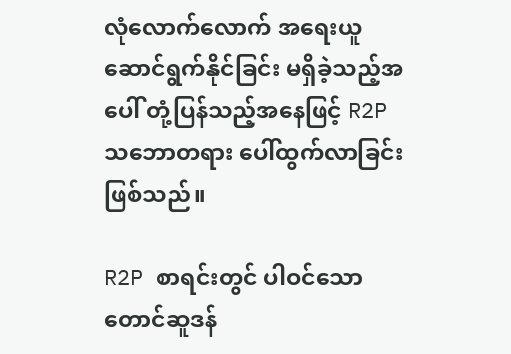လုံလောက်လောက် အရေးယူ ဆောင်ရွက်နိုင်ခြင်း မရှိခဲ့သည့်အပေါ် တုံ့ပြန်သည့်အနေဖြင့် R2P သဘောတရား ပေါ်ထွက်လာခြင်း ဖြစ်သည်။

R2P စာရင်းတွင် ပါဝင်သော တောင်ဆူဒန်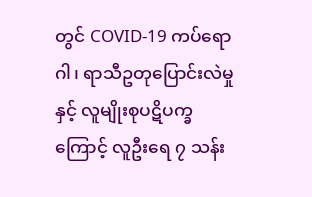တွင် COVID-19 ကပ်ရောဂါ၊ ရာသီဥတုပြောင်းလဲမှုနှင့် လူမျိုးစုပဋိပက္ခကြောင့် လူဦးရေ ၇ သန်း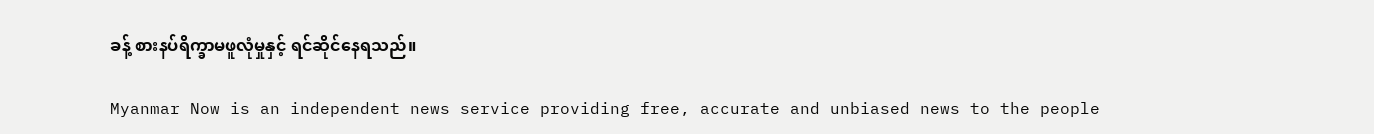ခန့် စားနပ်ရိက္ခာမဖူလုံမှုနှင့် ရင်ဆိုင်နေရသည်။

Myanmar Now is an independent news service providing free, accurate and unbiased news to the people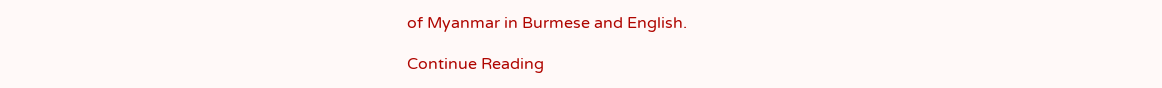of Myanmar in Burmese and English.

Continue Reading